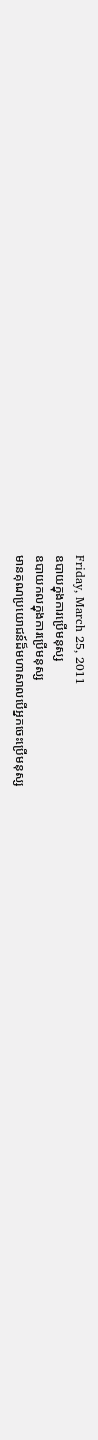Friday, March 25, 2011
ឧបាយក្នុងការប្រើមនុស្ស
ឧបាយកលក្នុងការប្រើមនុស្ស
មានគុណប្រយោជន៍ដ៏មហាសាលបើអ្នកចេះប្រើមនុស្ស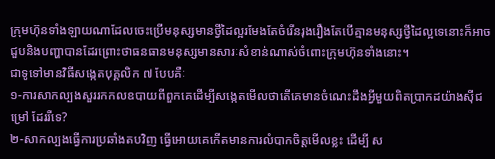ក្រុមហ៊ុនទាំងឡាយណាដែលចេះប្រើមនុស្សមានថ្វីដៃល្អរមែងតែចំរើនរុងរឿងតែបើគ្មានមនុស្សថ្វីដៃល្អទេនោះក៏អាចជួបនិងបញ្ហាបានដែរព្រោះថាធនធានមនុស្សមានសារៈសំខាន់ណាស់ចំពោះក្រុមហ៊ុនទាំងនោះ។
ជាទូទៅមានវិធីសងេ្កតបុគ្គលិក ៧ បែបគឺៈ
១-ការសាកល្បងសួររកកលឧបាយពីពួកគេដើម្បីសងេ្កតមើលថាតើគេមានចំណេះដឹងអ្វីមួយពិតប្រាកដយ៉ាងស៊ីជម្រៅ ដែររឺទេ?
២-សាកល្បងធ្វើការប្រឆាំងតបវិញ ធ្វើអោយគេកើតមានការលំបាកចិត្តមើលខ្លះ ដើម្បី ស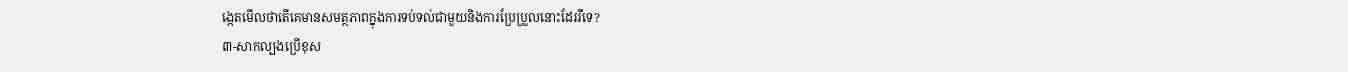ងេ្កតមើលថាតើគេមានសមត្ថភាពក្នុងការទប់ទល់ជាមួយនិងការប្រែប្រួលនោះដែររឺទេ?
៣-សាកល្បងប្រើខុស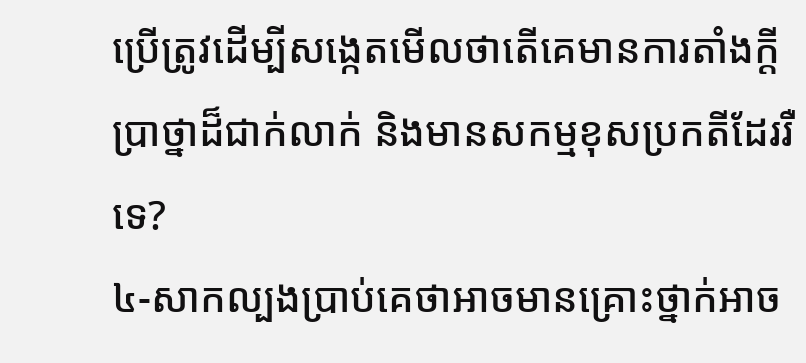ប្រើត្រូវដើម្បីសង្កេតមើលថាតើគេមានការតាំងក្តីប្រាថ្នាដ៏ជាក់លាក់ និងមានសកម្មខុសប្រកតីដែររឺទេ?
៤-សាកល្បងប្រាប់គេថាអាចមានគ្រោះថ្នាក់អាច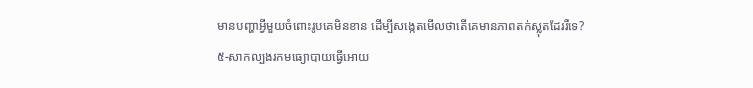មានបញ្ហាអ្វីមួយចំពោះរូបគេមិនខាន ដើម្បីសង្កេតមើលថាតើគេមានភាពតក់ស្លុតដែររឺទេ?
៥-សាកល្បងរកមធ្យោបាយធ្វើអោយ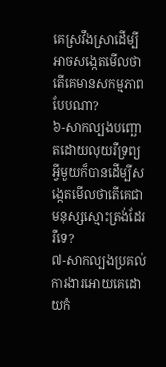គេស្រវឹងស្រាដើម្បីអាចសងេ្កតមើលថាតើគេមានសកម្មភាពបែបណា?
៦-សាកល្បងបញ្ឆោតដោយលុយរឺទ្រព្យអ្វីមួយក៏បានដើម្បីសងេ្កតមើលថាតើគេជាមនុស្សស្មោះត្រង់ដែររឺទេ?
៧-សាកល្បងប្រគល់ការងារអោយគេដោយកំ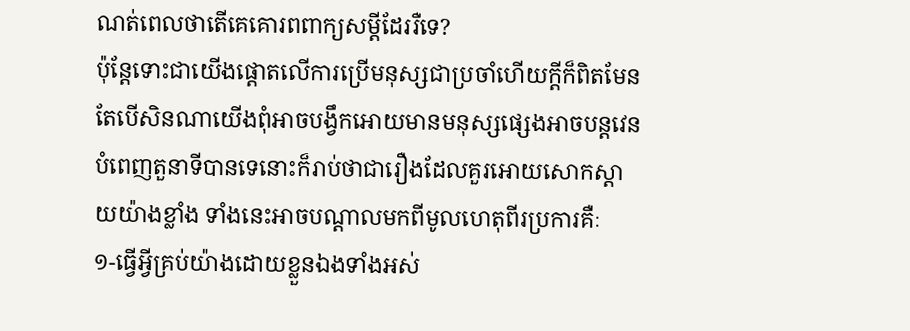ណត់ពេលថាតើគេគោរពពាក្យសម្តីដែររឺទេ?
ប៉ុនែ្តទោះជាយើងផ្តោតលើការប្រើមនុស្សជាប្រចាំហើយក្តីក៏ពិតមែនតែបើសិនណាយើងពុំអាចបង្វឹកអោយមានមនុស្សផ្សេងអាចបន្តវេនបំពេញតួនាទីបានទេនោះក៏រាប់ថាជារឿងដែលគួរអោយសោកស្តាយយ៉ាងខ្លាំង ទាំងនេះអាចបណ្តាលមកពីមូលហេតុពីរប្រការគឺៈ
១-ធ្វើអ្វីគ្រប់យ៉ាងដោយខ្លួនឯងទាំងអស់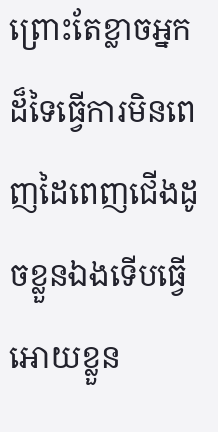ព្រោះតែខ្លាចអ្នកដ៏ទៃធ្វើការមិនពេញដៃពេញជើងដូចខ្លួនឯងទើបធ្វើអោយខ្លួន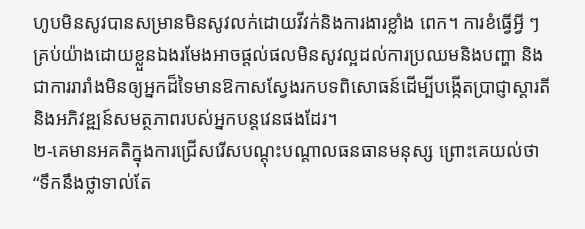ហូបមិនសូវបានសម្រានមិនសូវលក់ដោយវីវក់និងការងារខ្លាំង ពេក។ ការខំធ្វើអ្វី ៗ គ្រប់យ៉ាងដោយខ្លួនឯងរមែងអាចផ្តល់ផលមិនសូវល្អដល់ការប្រឈមនិងបញ្ហា និងជាការរារាំងមិនឲ្យអ្នកដ៏ទៃមានឱកាសស្វែងរកបទពិសោធន៍ដើម្បីបង្កើតប្រាជ្ញាស្តារតី និងអភិវឌ្ឍន៍សមត្ថភាពរបស់អ្នកបន្តវេនផងដែរ។
២-គេមានអគតិក្នុងការជ្រើសរើសបណ្តុះបណ្តាលធនធានមនុស្ស ព្រោះគេយល់ថា “ទឹកនឹងថ្លាទាល់តែ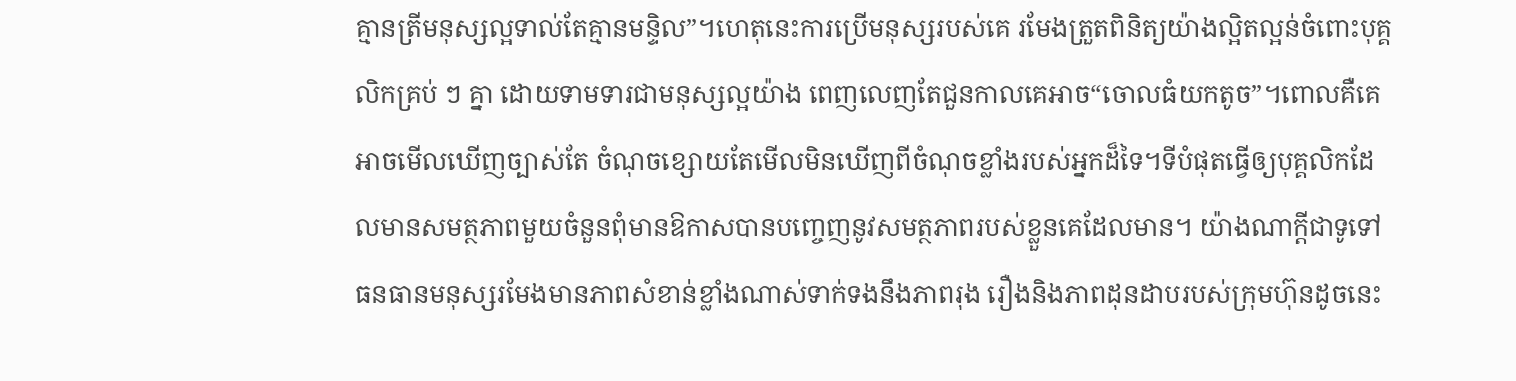គ្មានត្រីមនុស្សល្អទាល់តែគ្មានមន្ទិល”។ហេតុនេះការប្រើមនុស្សរបស់គេ រមែងត្រួតពិនិត្យយ៉ាងល្អិតល្អន់ចំពោះបុគ្គលិកគ្រប់ ៗ គ្នា ដោយទាមទារជាមនុស្សល្អយ៉ាង ពេញលេញតែជួនកាលគេអាច“ចោលធំយកតូច”។ពោលគឺគេអាចមើលឃើញច្បាស់តែ ចំណុចខ្សោយតែមើលមិនឃើញពីចំណុចខ្លាំងរបស់អ្នកដ៏ទៃ។ទីបំផុតធ្វើឲ្យបុគ្គលិកដែលមានសមត្ថភាពមួយចំនួនពុំមានឱកាសបានបញេ្ចញនូវសមត្ថភាពរបស់ខ្លួនគេដែលមាន។ យ៉ាងណាក្តីជាទូទៅធនធានមនុស្សរមែងមានភាពសំខាន់ខ្លាំងណាស់ទាក់ទងនឹងភាពរុង រឿងនិងភាពដុនដាបរបស់ក្រុមហ៊ុនដូចនេះ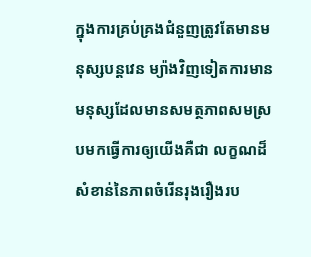ក្នុងការគ្រប់គ្រងជំនួញត្រូវតែមានមនុស្សបន្តវេន ម្យ៉ាងវិញទៀតការមានមនុស្សដែលមានសមត្ថភាពសមស្របមកធ្វើការឲ្យយើងគឺជា លក្ខណដ៏សំខាន់នៃភាពចំរើនរុងរឿងរប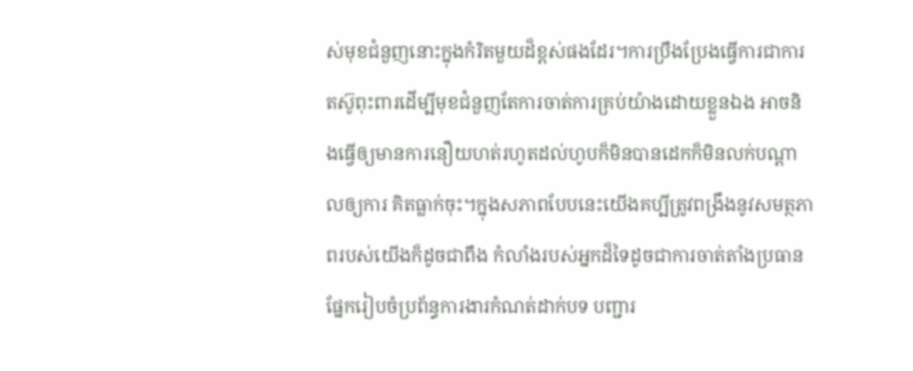ស់មុខជំនួញនោះក្នុងកំរិតមួយដ៏ខ្ពស់ផងដែរ។ការប្រឹងប្រែងធ្វើការជាការតស៊ូពុះពារដើម្បីមុខជំនួញតែការចាត់ការគ្រប់យ៉ាងដោយខ្លួនឯង អាចនិងធ្វើឲ្យមានការនឿយហត់រហូតដល់ហូបក៏មិនបានដេកក៏មិនលក់បណ្តាលឲ្យការ គិតធ្លាក់ចុះ។ក្នុងសភាពបែបនេះយើងគប្បីត្រូវពង្រឹងនូវសមត្ថភាពរបស់យើងក៏ដូចជាពឹង កំលាំងរបស់អ្នកដ៏ទៃដូចជាការចាត់តាំងប្រធានផែ្នករៀបចំប្រព័ន្ធការងារកំណត់ដាក់បទ បញ្ជារ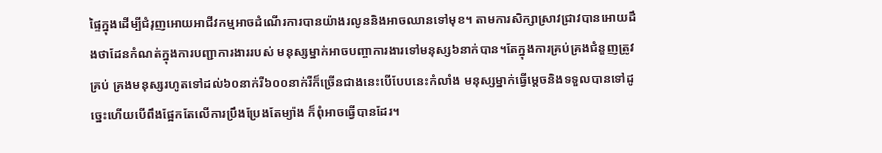ផ្ទៃក្នុងដើម្បីជំរុញអោយអាជីវកម្មអាចដំណើរការបានយ៉ាងរលូននិងអាចឈានទៅមុខ។ តាមការសិក្សាស្រាវជ្រាវបានអោយដឹងថាដែនកំណត់ក្នុងការបញ្ជាការងាររបស់ មនុស្សម្នាក់អាចបញ្ចាការងារទៅមនុស្ស៦នាក់បាន។តែក្នុងការគ្រប់គ្រងជំនួញត្រូវគ្រប់ គ្រងមនុស្សរហូតទៅដល់៦០នាក់រឺ៦០០នាក់រឺក៏ច្រើនជាងនេះបើបែបនេះកំលាំង មនុស្សម្នាក់ធ្វើម្តេចនិងទទួលបានទៅដូច្នេះហើយបើពឹងផ្អែកតែលើការប្រឹងប្រែងតែម្យ៉ាង ក៏ពុំអាចធ្វើបានដែរ។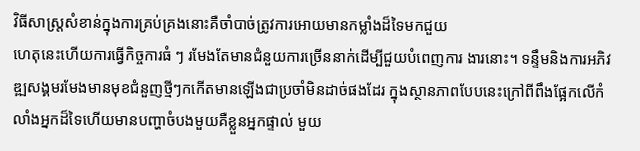វិធីសាស្រ្តសំខាន់ក្នុងការគ្រប់គ្រងនោះគឺចាំបាច់ត្រូវការអោយមានកម្លាំងដ៏ទៃមកជួយ
ហេតុនេះហើយការធ្វើកិច្ចការធំ ៗ រមែងតែមានជំនួយការច្រើននាក់ដើម្បីជួយបំពេញការ ងារនោះ។ ទន្ទឹមនិងការអភិវឌ្ឍសង្គមរមែងមានមុខជំនួញថ្មីៗកកើតមានឡើងជាប្រចាំមិនដាច់ផងដែរ ក្នុងស្ថានភាពបែបនេះក្រៅពីពឹងផ្អែកលើកំលាំងអ្នកដ៏ទៃហើយមានបញ្ហាចំបងមួយគឺខ្លួនអ្នកផ្ទាល់ មួយ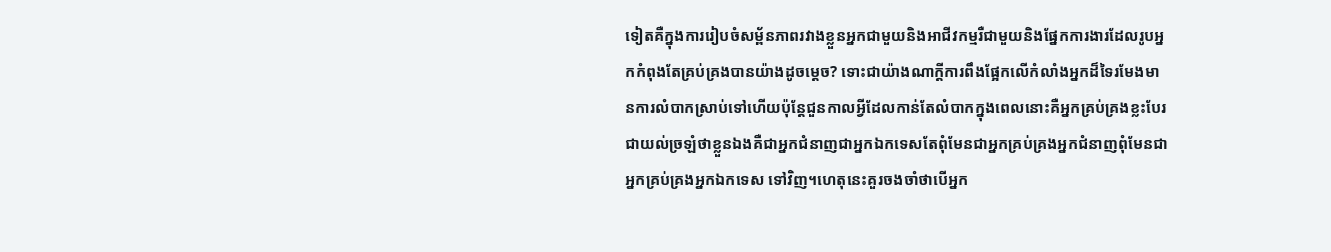ទៀតគឺក្នុងការរៀបចំសម្ព័នភាពរវាងខ្លួនអ្នកជាមួយនិងអាជីវកម្មរឺជាមួយនិងផ្នែកការងារដែលរូបអ្នកកំពុងតែគ្រប់គ្រងបានយ៉ាងដូចម្តេច? ទោះជាយ៉ាងណាក្តីការពឹងផ្អែកលើកំលាំងអ្នកដ៏ទៃរមែងមានការលំបាកស្រាប់ទៅហើយប៉ុន្តែជួនកាលអ្វីដែលកាន់តែលំបាកក្នុងពេលនោះគឺអ្នកគ្រប់គ្រងខ្លះបែរជាយល់ច្រឡំថាខ្លួនឯងគឺជាអ្នកជំនាញជាអ្នកឯកទេសតែពុំមែនជាអ្នកគ្រប់គ្រងអ្នកជំនាញពុំមែនជាអ្នកគ្រប់គ្រងអ្នកឯកទេស ទៅវិញ។ហេតុនេះគួរចងចាំថាបើអ្នក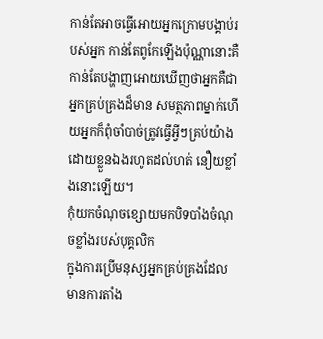កាន់តែអាចធ្វើអោយអ្នកក្រោមបង្គាប់របស់អ្នក កាន់តែពូកែឡើងប៉ុណ្ណានោះគឺកាន់តែបង្ហាញអោយឃើញថាអ្នកគឺជាអ្នកគ្រប់គ្រងដ៏មាន សមត្ថភាពម្នាក់ហើយអ្នកក៏ពុំចាំបាច់ត្រូវធ្វើអ្វីៗគ្រប់យ៉ាងដោយខ្លួនឯងរហូតដល់ហត់ នឿយខ្លាំងនោះឡើយ។
កុំយកចំណុចខ្សោយមកបិទបាំងចំណុចខ្លាំងរបស់បុគ្គលិក
ក្នុងការប្រើមនុស្សអ្នកគ្រប់គ្រងដែលមានការតាំង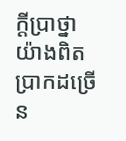ក្តីប្រាថ្នាយ៉ាងពិតប្រាកដច្រើន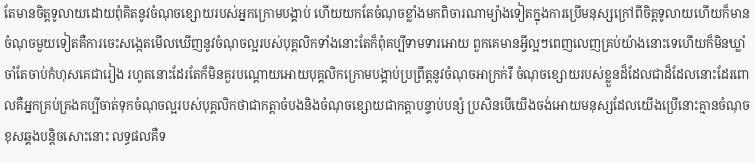តែមានចិត្តទូលាយដោយពុំគិតនូវចំណុចខ្សោយរបស់អ្នកក្រោមបង្គាប់ ហើយយកតែចំណុចខ្លាំងមកពិចារណាម្យ៉ាងទៀតក្នុងការប្រើមនុស្សក្រៅពីចិត្តទូលាយហើយក៏មានចំណុចមួយទៀតគឺការចេះសង្កេតមើលឃើញនូវចំណុចល្អរបស់បុគ្គលិកទាំងនោះតែក៏ពុំគប្បីទាមទារអោយ ពួកគេមានអ្វីល្អៗពេញលេញគ្រប់យ៉ាងនោះទេហើយក៏មិនឃ្លាំចាំតែចាប់កំហុសគេជារៀង រហូតនោះដែរតែក៏មិនគួរបណ្តោយអោយបុគ្គលិកក្រោមបង្គាប់ប្រព្រឹត្តនូវចំណុចអាក្រក់រឺ ចំណុចខ្សោយរបស់ខ្លួនដ៏ដែលជាដ៏ដែលនោះដែរពោលគឺអ្នកគ្រប់គ្រងគប្បីចាត់ទុកចំណុចល្អរបស់បុគ្គលិកថាជាកត្តាចំបងនិងចំណុចខ្សោយជាកត្តាបន្ទាប់បន្សំ ប្រសិនបើយើងចង់អោយមនុស្សដែលយើងប្រើនោះគ្មានចំណុចខុសឆ្គងបន្តិចសោះនោះ លទ្ធផលគឺទ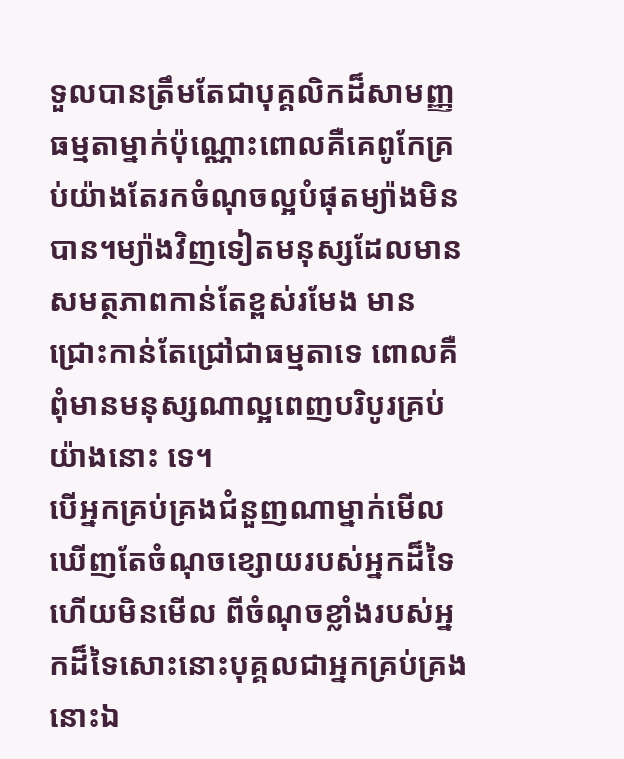ទួលបានត្រឹមតែជាបុគ្គលិកដ៏សាមញ្ញធម្មតាម្នាក់ប៉ុណ្ណោះពោលគឺគេពូកែគ្រប់យ៉ាងតែរកចំណុចល្អបំផុតម្យ៉ាងមិនបាន។ម្យ៉ាងវិញទៀតមនុស្សដែលមានសមត្ថភាពកាន់តែខ្ពស់រមែង មានជ្រោះកាន់តែជ្រៅជាធម្មតាទេ ពោលគឺពុំមានមនុស្សណាល្អពេញបរិបូរគ្រប់យ៉ាងនោះ ទេ។
បើអ្នកគ្រប់គ្រងជំនួញណាម្នាក់មើលឃើញតែចំណុចខ្សោយរបស់អ្នកដ៏ទៃហើយមិនមើល ពីចំណុចខ្លាំងរបស់អ្នកដ៏ទៃសោះនោះបុគ្គលជាអ្នកគ្រប់គ្រងនោះឯ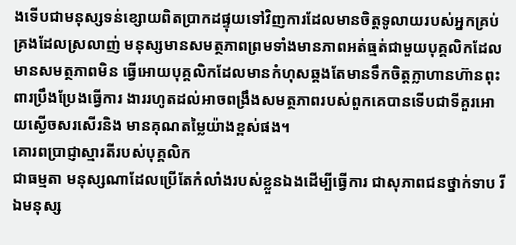ងទើបជាមនុស្សទន់ខ្សោយពិតប្រាកដផ្ទុយទៅវិញការដែលមានចិត្តទូលាយរបស់អ្នកគ្រប់គ្រងដែលស្រលាញ់ មនុស្សមានសមត្ថភាពព្រមទាំងមានភាពអត់ធ្មត់ជាមួយបុគ្គលិកដែលមានសមត្ថភាពមិន ធ្វើអោយបុគ្គលិកដែលមានកំហុសឆ្គងតែមានទឹកចិត្តក្លាហានហ៊ានពុះពារប្រឹងប្រែងធ្វើការ ងាររហូតដល់អាចពង្រឹងសមត្ថភាពរបស់ពួកគេបានទើបជាទីគួរអោយស្ងើចសរសើរនិង មានគុណតម្លៃយ៉ាងខ្ពស់ផង។
គោរពប្រាជ្ញាស្មារតីរបស់បុគ្គលិក
ជាធម្មតា មនុស្សណាដែលប្រើតែកំលាំងរបស់ខ្លួនឯងដើម្បីធ្វើការ ជាសុភាពជនថ្នាក់ទាប រីឯមនុស្ស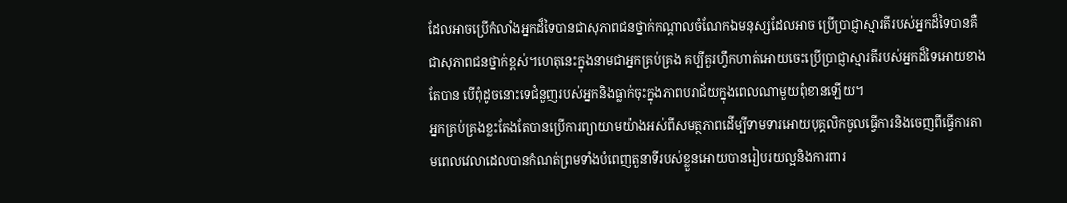ដែលអាចប្រើកំលាំងអ្នកដ៏ទៃបានជាសុភាពជនថ្នាក់កណ្តាលចំណែកឯមនុស្សដែលអាច ប្រើប្រាជ្ញាស្មារតីរបស់អ្នកដ៏ទៃបានគឺជាសុភាពជនថ្នាក់ខ្ពស់។ហេតុនេះក្នុងនាមជាអ្នកគ្រប់គ្រង គប្បីគួរហ្វឹកហាត់អោយចេះប្រើប្រាជ្ញាស្មារតីរបស់អ្នកដ៏ទៃអោយខាងតែបាន បើពុំដូចនោះទេជំនួញរបស់អ្នកនិងធ្លាក់ចុះក្នុងភាពបរាជ័យក្នុងពេលណាមួយពុំខានឡើយ។
អ្នកគ្រប់គ្រងខ្លះតែងតែបានប្រើការព្យាយាមយ៉ាងអស់ពីសមត្ថភាពដើម្បីទាមទារអោយបុគ្គលិកចូលធ្វើការនិងចេញពីធ្វើការតាមពេលវេលាដេលបានកំណត់ព្រមទាំងបំពេញតួនាទីរបស់ខ្លួនអោយបានរៀបរយល្អនិងការពារ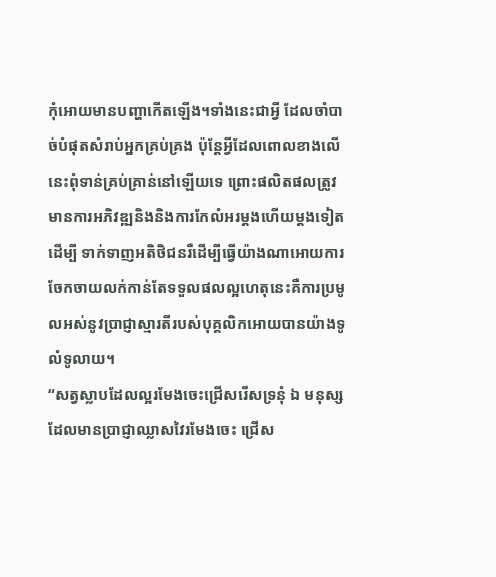កុំអោយមានបញ្ហាកើតឡើង។ទាំងនេះជាអ្វី ដែលចាំបាច់បំផុតសំរាប់អ្នកគ្រប់គ្រង ប៉ុន្តែអ្វីដែលពោលខាងលើនេះពុំទាន់គ្រប់គ្រាន់នៅឡើយទេ ព្រោះផលិតផលត្រូវមានការអភិវឌ្ឍនិងនិងការកែលំអរម្តងហើយម្តងទៀតដើម្បី ទាក់ទាញអតិថិជនរឺដើម្បីធ្វើយ៉ាងណាអោយការចែកចាយលក់កាន់តែទទួលផលល្អហេតុនេះគឺការប្រមូលអស់នូវប្រាជ្ញាស្មារតីរបស់បុគ្គលិកអោយបានយ៉ាងទូលំទូលាយ។
“សត្វស្លាបដែលល្អរមែងចេះជ្រើសរើសទ្រនុំ ឯ មនុស្សដែលមានប្រាជ្ញាឈ្លាសវៃរមែងចេះ ជ្រើស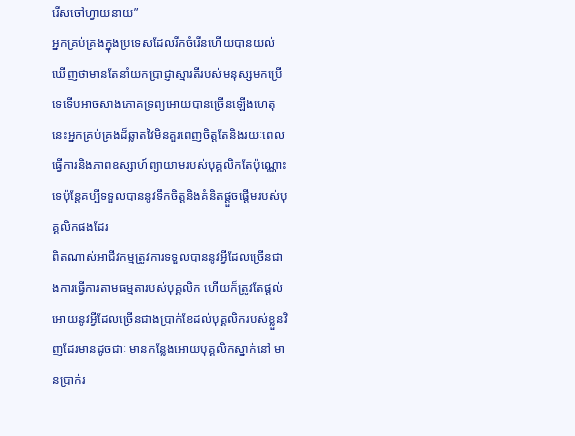រើសចៅហ្វាយនាយ”
អ្នកគ្រប់គ្រងក្នុងប្រទេសដែលរីកចំរើនហើយបានយល់ឃើញថាមានតែនាំយកប្រាជ្ញាស្មារតីរបស់មនុស្សមកប្រើទេទើបអាចសាងភោគទ្រព្យអោយបានច្រើនឡើងហេតុនេះអ្នកគ្រប់គ្រងដ៏ឆ្លាតវៃមិនគួរពេញចិត្តតែនិងរយៈពេលធ្វើការនិងភាពឧស្សាហ៍ព្យាយាមរបស់បុគ្គលិកតែប៉ុណ្ណោះទេប៉ុន្តែគប្បីទទួលបាននូវទឹកចិត្តនិងគំនិតផ្តួចផ្តើមរបស់បុគ្គលិកផងដែរ
ពិតណាស់អាជីវកម្មត្រូវការទទួលបាននូវអ្វីដែលច្រើនជាងការធ្វើការតាមធម្មតារបស់បុគ្គលិក ហើយក៏ត្រូវតែផ្តល់អោយនូវអ្វីដែលច្រើនជាងប្រាក់ខែដល់បុគ្គលិករបស់ខ្លួនវិញដែរមានដូចជាៈ មានកន្លែងអោយបុគ្គលិកស្នាក់នៅ មានប្រាក់រ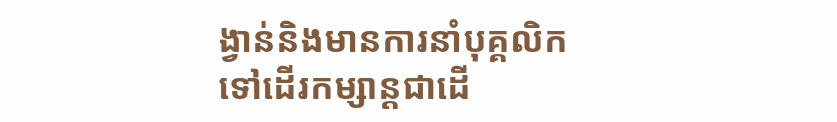ង្វាន់និងមានការនាំបុគ្គលិកទៅដើរកម្សាន្តជាដើ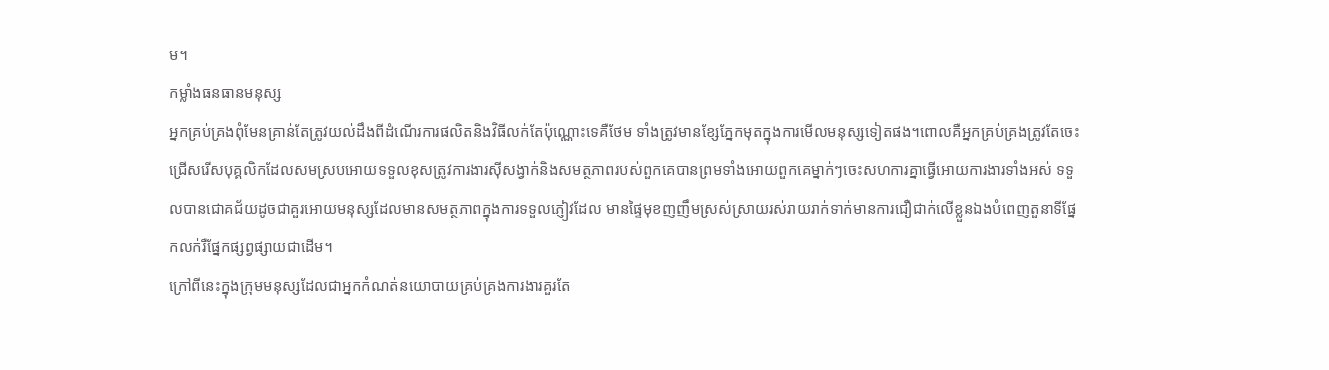ម។
កម្លាំងធនធានមនុស្ស
អ្នកគ្រប់គ្រងពុំមែនគ្រាន់តែត្រូវយល់ដឹងពីដំណើរការផលិតនិងវិធីលក់តែប៉ុណ្ណោះទេគឺថែម ទាំងត្រូវមានខ្សែភ្នែកមុតក្នុងការមើលមនុស្សទៀតផង។ពោលគឺអ្នកគ្រប់គ្រងត្រូវតែចេះ ជ្រើសរើសបុគ្គលិកដែលសមស្របអោយទទួលខុសត្រូវការងារស៊ីសង្វាក់និងសមត្ថភាពរបស់ពួកគេបានព្រមទាំងអោយពួកគេម្នាក់ៗចេះសហការគ្នាធ្វើអោយការងារទាំងអស់ ទទួលបានជោគជ័យដូចជាគួរអោយមនុស្សដែលមានសមត្ថភាពក្នុងការទទួលភ្ញៀវដែល មានផ្ទៃមុខញញឹមស្រស់ស្រាយរស់រាយរាក់ទាក់មានការជឿជាក់លើខ្លួនឯងបំពេញតួនាទីផ្នែកលក់រឺផ្នែកផ្សព្វផ្សាយជាដើម។
ក្រៅពីនេះក្នុងក្រុមមនុស្សដែលជាអ្នកកំណត់នយោបាយគ្រប់គ្រងការងារគួរតែ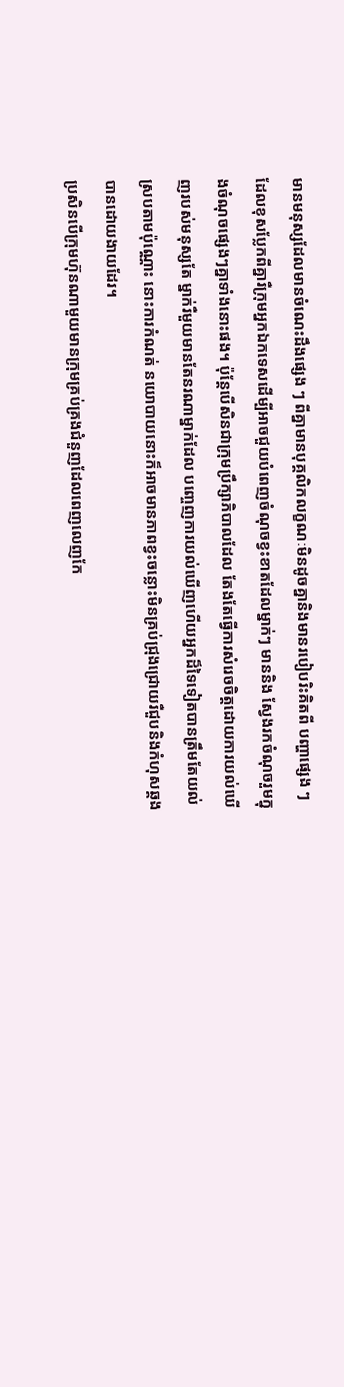មានមនុស្សដែលមានចំណេះដឹងផ្សេង ៗ ពីគ្នាមានបុគ្គលិកលក្ខណៈមិនដូចគ្នានិងមានរបៀបរិះគិតពី បញ្ហាផ្សេង ៗដែលខុសប្លែកពីគ្នារឺក្រុមអ្នកឯកទេសដើម្បីអាចជួយបំពេញចំណុចខ្វះខាតដែលម្នាក់ៗ មាននិង ស្វែងរកចំណុចរួមក្នុងចំណុចផ្សេងៗគ្នាទាំងនោះផង។ ប៉ុន្តែបើសិនជាក្រុមប្រឹក្សាភិបាលដែល តែងតែធ្វើការសំរេចចិត្តដោយការយល់ឃើញរបស់មនុស្សតែ ម្នាក់រឺមួយមានតែនរណាម្នាក់ដែល បញ្ចេញការយល់ឃើញហើយអ្នកដ៏ទៃទៀតបានត្រឹមតែយល់ស្របតាមប៉ុណ្ណោះ នោះការកំណត់ នយោបាយនោះក៏អាចមានភាពខ្វះចន្លោះមិនគ្រប់ជ្រុងជ្រោយរឺជួបនិងកំហុសឆ្គងបានដោយងាយដែរ។
ប្រសិនបើក្រុមហ៊ុនណាមួយមានក្រុមគ្រប់គ្រងជំនួញដែលពេញលេញកែ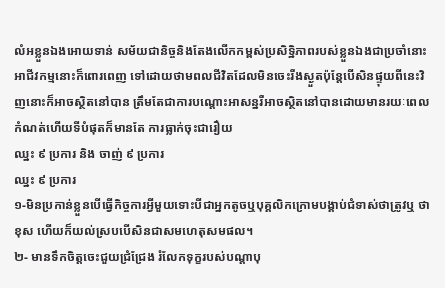លំអខ្លួនឯងអោយទាន់ សម័យជានិច្ចនិងតែងលើកកម្ពស់ប្រសិទ្ឋិភាពរបស់ខ្លួនឯងជាប្រចាំនោះអាជីវកម្មនោះក៏ពោរពេញ ទៅដោយថាមពលជីវិតដែលមិនចេះរីងស្ងួតប៉ុន្តែបើសិនផ្ទុយពីនេះវិញនោះក៏អាចស្ថិតនៅបាន ត្រឹមតែជាការបណ្តោះអាសន្នរឺអាចស្ថិតនៅបានដោយមានរយៈពេលកំណត់ហើយទីបំផុតក៏មានតែ ការធ្លាក់ចុះជារឿយ
ឈ្នះ ៩ ប្រការ និង ចាញ់ ៩ ប្រការ
ឈ្នះ ៩ ប្រការ
១-មិនប្រកាន់ខ្លួនបើធ្វើកិច្ចការអ្វីមួយទោះបីជាអ្នកតូចឬបុគ្គលិកក្រោមបង្គាប់ជំទាស់ថាត្រូវឬ ថាខុស ហើយក៏យល់ស្របបើសិនជាសមហេតុសមផល។
២- មានទឹកចិត្តចេះជួយជ្រំជ្រែង រំលែកទុក្ខរបស់បណ្តាបុ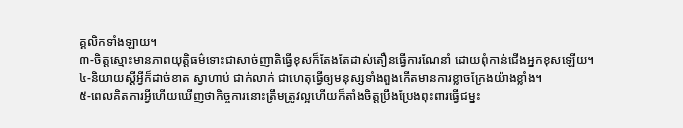គ្គលិកទាំងឡាយ។
៣-ចិត្តស្មោះមានភាពយុត្តិធម៌ទោះជាសាច់ញាតិធ្វើខុសក៏តែងតែដាស់តឿនធ្វើការណែនាំ ដោយពុំកាន់ជើងអ្នកខុសឡើយ។
៤-និយាយស្តីអ្វីក៏ដាច់ខាត ស្វាហាប់ ជាក់លាក់ ជាហេតុធ្វើឲ្យមនុស្សទាំងពួងកើតមានការខ្លាចក្រែងយ៉ាងខ្លាំង។
៥-ពេលគិតការអ្វីហើយឃើញថាកិច្ចការនោះត្រឹមត្រូវល្អហើយក៏តាំងចិត្តប្រឹងប្រែងពុះពារធ្វើជម្នះ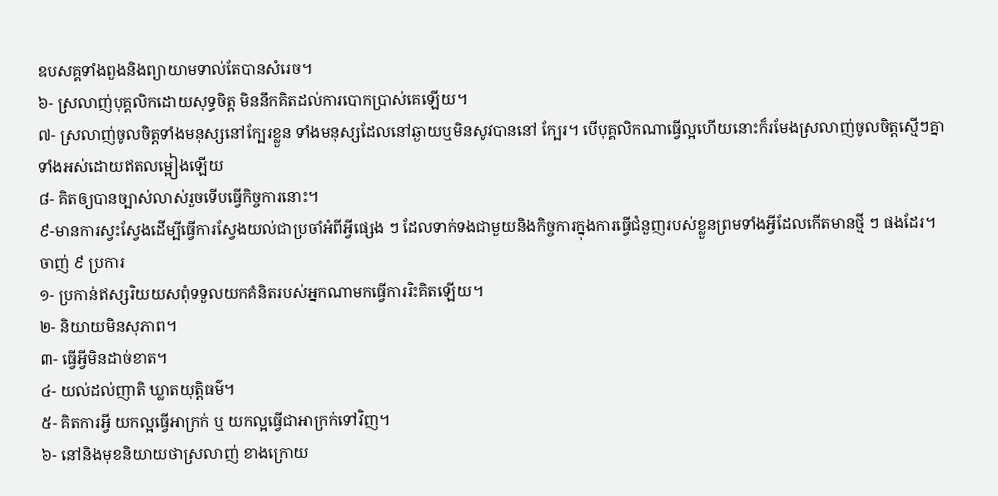ឧបសគ្គទាំងពួងនិងព្យាយាមទាល់តែបានសំរេច។
៦- ស្រលាញ់បុគ្គលិកដោយសុទ្ធចិត្ត មិននឹកគិតដល់ការបោកប្រាស់គេឡើយ។
៧- ស្រលាញ់ចូលចិត្តទាំងមនុស្សនៅក្បែរខ្លួន ទាំងមនុស្សដែលនៅឆ្ងាយឬមិនសូវបាននៅ ក្បែរ។ បើបុគ្គលិកណាធ្វើល្អហើយនោះក៏រមែងស្រលាញ់ចូលចិត្តស្មើៗគ្នាទាំងអស់ដោយឥតលម្អៀងឡើយ
៨- គិតឲ្យបានច្បាស់លាស់រួចទើបធ្វើកិច្ចការនោះ។
៩-មានការស្វះស្វែងដើម្បីធ្វើការស្វែងយល់ជាប្រចាំអំពីអ្វីផ្សេង ៗ ដែលទាក់ទងជាមួយនិងកិច្ចការក្នុងការធ្វើជំនួញរបស់ខ្លួនព្រមទាំងអ្វីដែលកើតមានថ្មី ៗ ផងដែរ។
ចាញ់ ៩ ប្រការ
១- ប្រកាន់ឥស្សរិយយសពុំទទួលយកគំនិតរបស់អ្នកណាមកធ្វើការរិះគិតឡើយ។
២- និយាយមិនសុភាព។
៣- ធ្វើអ្វីមិនដាច់ខាត។
៤- យល់ដល់ញាតិ ឃ្លាតយុត្តិធម៌។
៥- គិតការអ្វី យកល្អធ្វើអាក្រក់ ឬ យកល្អធ្វើជាអាក្រក់ទៅវិញ។
៦- នៅនិងមុខនិយាយថាស្រលាញ់ ខាងក្រោយ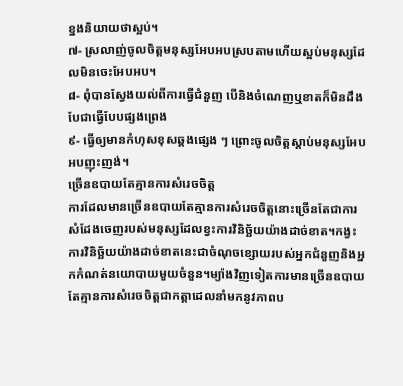ខ្នងនិយាយថាស្អប់។
៧- ស្រលាញ់ចូលចិត្តមនុស្សអែបអបស្របតាមហើយស្អប់មនុស្សដែលមិនចេះអែបអប។
៨- ពុំបានស្វែងយល់ពីការធ្វើជំនួញ បើនិងចំណេញឬខាតក៏មិនដឹងបែជាធ្វើបែបផ្សងព្រេង
៩- ធ្វើឲ្យមានកំហុសខុសឆ្គងផ្សេង ៗ ព្រោះចូលចិត្តស្តាប់មនុស្សអែបអបញុះញង់។
ច្រើនឧបាយតែគ្មានការសំរេចចិត្ត
ការដែលមានច្រើនឧបាយតែគ្មានការសំរេចចិត្តនោះច្រើនតែជាការសំដែងចេញរបស់មនុស្សដែលខ្វះការវិនិច្ឆ័យយ៉ាងដាច់ខាត។កង្វះការវិនិច្ឆ័យយ៉ាងដាច់ខាតនេះជាចំណុចខ្សោយរបស់អ្នកជំនួញនិងអ្នកកំណត់នយោបាយមួយចំនួន។ម្យ៉ាងវិញទៀតការមានច្រើនឧបាយតែគ្មានការសំរេចចិត្តជាកត្តាដេលនាំមកនូវភាពប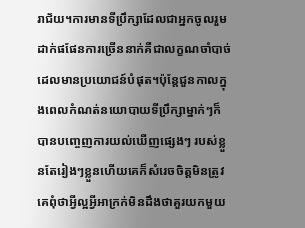រាជ័យ។ការមានទីប្រឹក្សាដែលជាអ្នកចូលរួមដាក់ផផែនការច្រើននាក់គឺជាលក្ខណចាំបាច់ដេលមានប្រយោជន៍បំផុត។ប៉ុន្តែជួនកាលក្នុងពេលកំណត់នយោបាយទីប្រឹក្សាម្នាក់ៗក៏បានបញ្ចេញការយល់ឃើញផ្សេងៗ របស់ខ្លួនតែរៀងៗខ្លួនហើយគេក៏សំរេចចិត្តមិនត្រូវគេពុំថាអ្វីល្អអ្វីអាក្រក់មិនដឹងថាគួរយកមួយ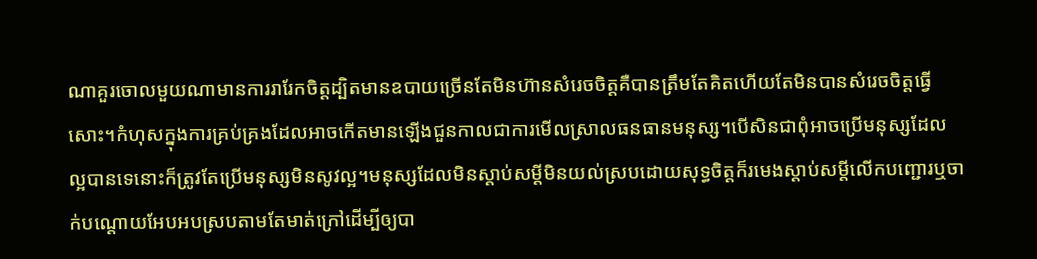ណាគួរចោលមួយណាមានការរារែកចិត្តដ្បិតមានឧបាយច្រើនតែមិនហ៊ានសំរេចចិត្តគឺបានត្រឹមតែគិតហើយតែមិនបានសំរេចចិត្តធ្វើសោះ។កំហុសក្នុងការគ្រប់គ្រងដែលអាចកើតមានឡើងជួនកាលជាការមើលស្រាលធនធានមនុស្ស។បើសិនជាពុំអាចប្រើមនុស្សដែលល្អបានទេនោះក៏ត្រូវតែប្រើមនុស្សមិនសូវល្អ។មនុស្សដែលមិនស្តាប់សម្តីមិនយល់ស្របដោយសុទ្ធចិត្តក៏រមេងស្តាប់សម្តីលើកបញ្ជោរឬចាក់បណ្តោយអែបអបស្របតាមតែមាត់ក្រៅដើម្បីឲ្យបា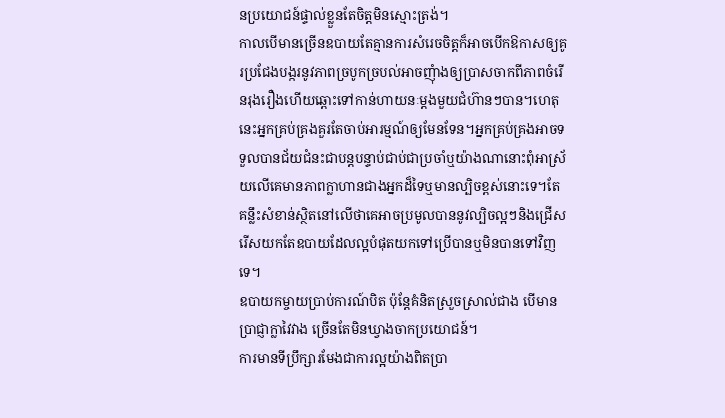នប្រយោជន៍ផ្ទាល់ខ្លួនតែចិត្តមិនស្មោះត្រង់។
កាលបើមានច្រើនឧបាយតែគ្មានការសំរេចចិត្តក៏អាចបើកឱកាសឲ្យគូរប្រជែងបង្ករនូវភាពច្របូកច្របល់អាចញុំាងឲ្យប្រាសចាកពីភាពចំរើនរុងរឿងហើយឆ្ពោះទៅកាន់ហាយនៈម្តងមួយជំហ៊ានៗបាន។ហេតុនេះអ្នកគ្រប់គ្រងគួរតែចាប់អារម្មណ៍ឲ្យមែនទែន។អ្នកគ្រប់គ្រងអាចទទួលបានជ័យជំនះជាបន្តបន្ទាប់ជាប់ជាប្រចាំឬយ៉ាងណានោះពុំអាស្រ័យលើគេមានភាពក្លាហានជាងអ្នកដ៏ទៃឬមានល្បិចខ្ពស់នោះទេ។តែគន្លឹះសំខាន់ស្ថិតនៅលើថាគេអាចប្រមូលបាននូវល្បិចល្អៗនិងជ្រើសរើសយកតែឧបាយដែលល្អបំផុតយកទៅប្រើបានឬមិនបានទៅវិញទេ។
ឧបាយកម្ចាយប្រាប់ការណ៍បិត ប៉ុន្តែគំនិតស្រួចស្រាល់ជាង បើមានប្រាជ្ញាក្លាវៃវាង ច្រើនតែមិនឃ្វាងចាកប្រយោជន៍។
ការមានទីប្រឹក្សារមែងជាការល្អយ៉ាងពិតប្រា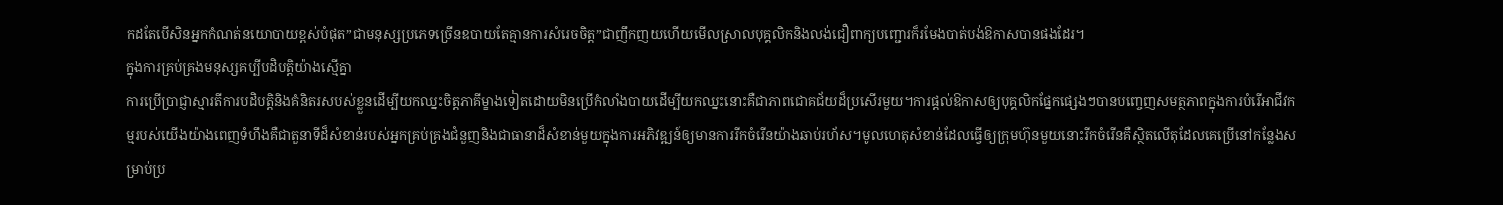កដតែបើសិនអ្នកកំណត់នយោបាយខ្ពស់បំផុត”ជាមនុស្សប្រភេទច្រើនឧបាយតែគ្មានការសំរេចចិត្ត”ជាញឹកញយហើយមើលស្រាលបុគ្គលិកនិងលង់ជឿពាក្យបញ្ជោរក៏រមែងបាត់បង់ឱកាសបានផងដែរ។
ក្នុងការគ្រប់គ្រងមនុស្សគប្បីបដិបត្តិយ៉ាងស្មើគ្នា
ការប្រើប្រាជ្ញាស្មារតីការបដិបត្តិនិងគំនិតរសបស់ខ្លួនដើម្បីយកឈ្នះចិត្តភាគីម្ខាងទៀតដោយមិនប្រើកំលាំងបាយដើម្បីយកឈ្នះនោះគឺជាភាពជោគជ័យដ៏ប្រសើរមួយ។ការផ្តល់ឱកាសឲ្យបុគ្គលិកផ្នែកផ្សេងៗបានបញ្ចេញសមត្ថភាពក្នុងការបំរើអាជីវកម្មរបស់យើងយ៉ាងពេញទំហឹងគឺជាតួនាទីដ៏សំខាន់របស់អ្នកគ្រប់គ្រងជំនួញនិងជាធានាដ៏សំខាន់មួយក្នុងការអភិវឌ្ឍន៍ឲ្យមានការរីកចំរើនយ៉ាងឆាប់រហ័ស។មូលហេតុសំខាន់ដែលធ្វើឲ្យក្រុមហ៊ុនមួយនោះរីកចំរើនគឺស្ថិតលើតុដែលគេប្រើនៅកន្លែងសម្រាប់ប្រ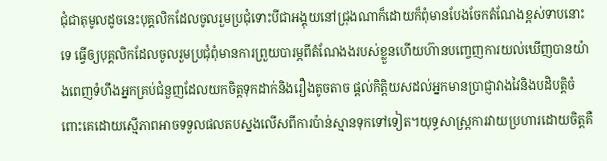ជុំជាតុមូលដូចនេះបុគ្គលិកដែលចូលរួមប្រជុំទោះបីជាអង្គុយនៅជ្រុងណាក៏ដោយក៏ពុំមានបែងចែកតំណែងខ្ពស់ទាបនោះទេ ធ្វើឲ្យបុគ្គលិកដែលចូលរួមប្រជុំពុំមានការព្រួយបារម្ភពីតំណែងងរបស់ខ្លួនហើយហ៊ានបញ្ចេញការយល់ឃើញបានយ៉ាងពេញទំហឹងអ្នកគ្រប់ជំនួញដែលយកចិត្តទុកដាក់និងរឿងតូចតាច ផ្តល់កិត្តិយសដល់អ្នកមានប្រាជ្ញាវាងវៃនិងបដិបត្តិចំពោះគេដោយស្មើភាពអាចទទួលផលតបស្នងលើសពីការប៉ាន់ស្មានទុកទៅទៀត។យុទ្ធសាស្រ្តការវាយប្រហារដោយចិត្តគឺ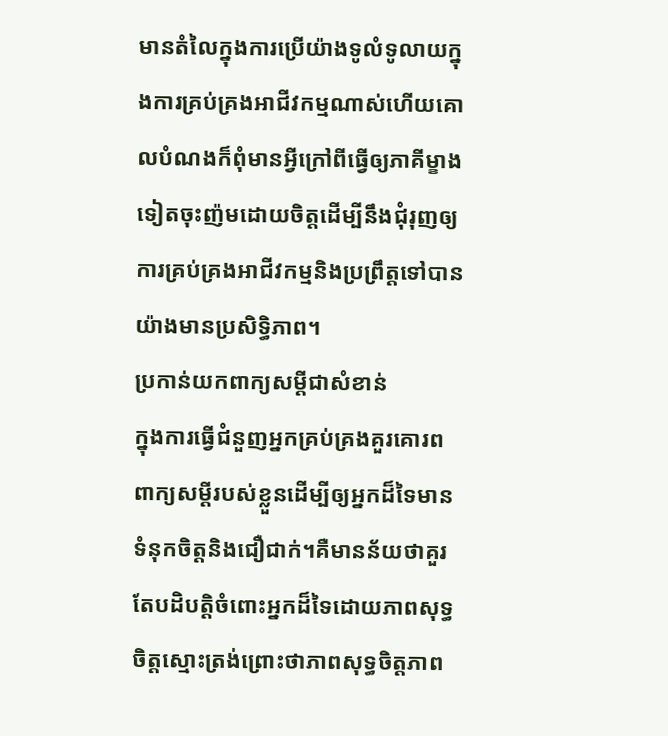មានតំលៃក្នុងការប្រើយ៉ាងទូលំទូលាយក្នុងការគ្រប់គ្រងអាជីវកម្មណាស់ហើយគោលបំណងក៏ពុំមានអ្វីក្រៅពីធ្វើឲ្យភាគីម្ខាងទៀតចុះញ៉មដោយចិត្តដើម្បីនឹងជុំរុញឲ្យការគ្រប់គ្រងអាជីវកម្មនិងប្រព្រឹត្តទៅបានយ៉ាងមានប្រសិទ្ធិភាព។
ប្រកាន់យកពាក្យសម្តីជាសំខាន់
ក្នុងការធ្វើជំនួញអ្នកគ្រប់គ្រងគួរគោរពពាក្យសម្តីរបស់ខ្លួនដើម្បីឲ្យអ្នកដ៏ទៃមានទំនុកចិត្តនិងជឿជាក់។គឺមានន័យថាគួរតែបដិបត្តិចំពោះអ្នកដ៏ទៃដោយភាពសុទ្ធចិត្តស្មោះត្រង់ព្រោះថាភាពសុទ្ធចិត្តភាព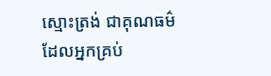ស្មោះត្រង់ ជាគុណធម៌ដែលអ្នកគ្រប់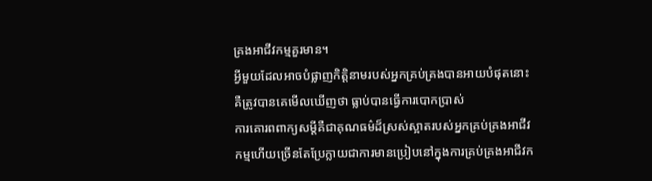គ្រងអាជីវកម្មគួរមាន។
អ្វីមួយដែលអាចបំផ្លាញកិត្តិនាមរបស់អ្នកគ្រប់គ្រងបានអាយបំផុតនោះគឺត្រូវបានគេមើលឃើញថា ធ្លាប់បានធ្វើការបោកប្រាស់
ការគោរពពាក្យសម្តីគឺជាគុណធម៌ដ៏ស្រស់ស្អាតរបស់អ្នកគ្រប់គ្រងអាជីវកម្មហើយច្រើនតែប្រែក្លាយជាការមានប្រៀបនៅក្នុងការគ្រប់គ្រងអាជីវក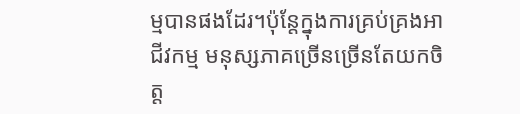ម្មបានផងដែរ។ប៉ុន្តែក្នុងការគ្រប់គ្រងអាជីវកម្ម មនុស្សភាគច្រើនច្រើនតែយកចិត្ត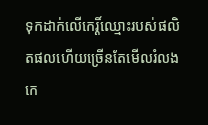ទុកដាក់លើកេរ្តិ៍ឈ្មោះរបស់ផលិតផលហើយច្រើនតែមើលរំលងកេ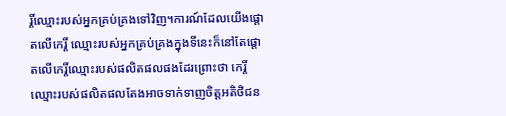រ្តិ៍ឈ្មោះរបស់អ្នកគ្រប់គ្រងទៅវិញ។ការណ៍ដែលយើងផ្តោតលើកេរ្តិ៍ ឈ្មោះរបស់អ្នកគ្រប់គ្រងក្នុងទីនេះក៏នៅតែផ្តោតលើកេរ្តិ៍ឈ្មោះរបស់ផលិតផលផងដែរព្រោះថា កេរ្តិ៍ឈ្មោះរបស់ផលិតផលតែងអាចទាក់ទាញចិត្តអតិថិជន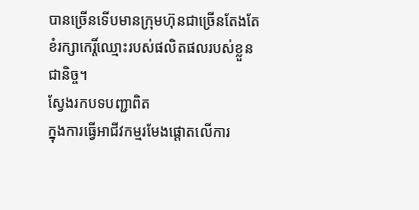បានច្រើនទើបមានក្រុមហ៊ុនជាច្រើនតែងតែខំរក្សាកេរ្តិ៍ឈ្មោះរបស់ផលិតផលរបស់ខ្លួនជានិច្ច។
ស្វែងរកបទបញ្ជាពិត
ក្នុងការធ្វើអាជីវកម្មរមែងផ្តោតលើការ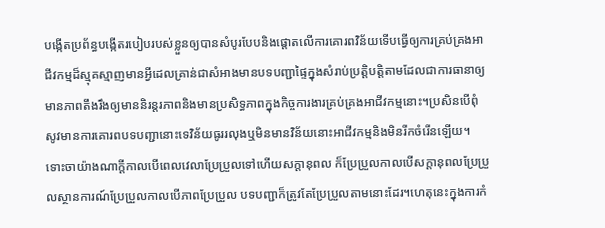បង្កើតប្រព័ន្ធបង្កើតរបៀបរបស់ខ្លួនឲ្យបានសំបូរបែបនិងផ្តោតលើការគោរពវិន័យទើបធ្វើឲ្យការគ្រប់គ្រងអាជីវកម្មដ៏ស្មុគស្មាញមានអ្វីដេលគ្រាន់ជាសំអាងមានបទបញ្ជាផ្ទៃក្នុងសំរាប់ប្រត្តិបត្តិតាមដែលជាការធានាឲ្យមានភាពតឹងរឹងឲ្យមាននិរន្តរភាពនិងមានប្រសិទ្ធភាពក្នុងកិច្ចការងារគ្រប់គ្រងអាជីវកម្មនោះ។ប្រសិនបើពុំសូវមានការគោរពបទបញ្ជានោះទេវិន័យធូររលុងឬមិនមានវិន័យនោះអាជីវកម្មនិងមិនរីកចំរើនឡើយ។ ទោះចាយ៉ាងណាក្តីកាលបើពេលវេលាប្រែប្រួលទៅហើយសក្តានុពល ក៏ប្រែប្រួលកាលបើសក្តានុពលប្រែប្រួលស្ថានការណ៍ប្រែប្រួលកាលបើភាពប្រែប្រួល បទបញ្ជាក៏ត្រូវតែប្រែប្រួលតាមនោះដែរ។ហេតុនេះក្នុងការកំ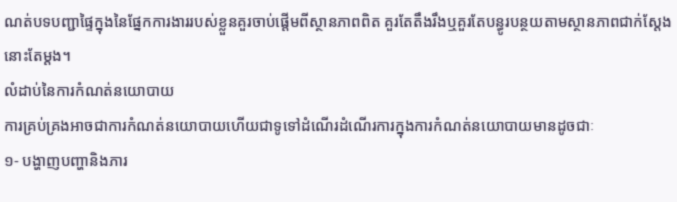ណត់បទបញ្ជាផ្ទៃក្នុងនៃផ្នែកការងាររបស់ខ្លួនគួរចាប់ផ្តើមពីស្ថានភាពពិត គួរតែតឹងរឹងឬគួរតែបន្ធូរបន្ថយតាមស្ថានភាពជាក់ស្តែងនោះតែម្តង។
លំដាប់នៃការកំណត់នយោបាយ
ការគ្រប់គ្រងអាចជាការកំណត់នយោបាយហើយជាទូទៅដំណើរដំណើរការក្នុងការកំណត់នយោបាយមានដូចជាៈ
១- បង្ហាញបញ្ហានិងភារ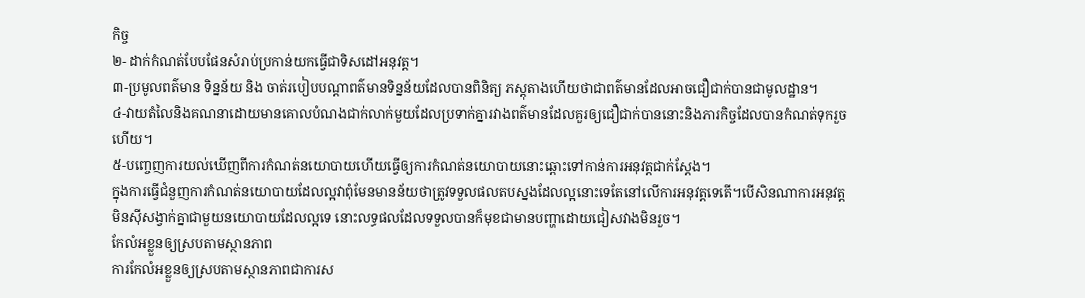កិច្ច
២- ដាក់កំណត់បែបផែនសំរាប់ប្រកាន់យកធ្វើជាទិសដៅអនុវត្ត។
៣-ប្រមូលពត៌មាន ទិន្នន័យ និង ចាត់របៀបបណ្តាពត៌មានទិន្នន័យដែលបានពិនិត្យ ភស្តុតាងហើយថាជាពត៌មានដែលអាចជឿជាក់បានជាមូលដ្ឋាន។
៤-វាយតំលៃនិងគណនាដោយមានគោលបំណងជាក់លាក់មួយដែលប្រទាក់គ្នារវាងពត៌មានដែលគួរឲ្យជឿជាក់បាននោះនិងភារកិច្ចដែលបានកំណត់ទុករួចហើយ។
៥-បញ្ចេញការយល់ឃើញពីការកំណត់នយោបាយហើយធ្វើឲ្យការកំណត់នយោបាយនោះឆ្ពោះទៅកាន់ការអនុវត្តជាក់ស្តែង។
ក្នុងការធ្វើជំនួញការកំណត់នយោបាយដែលល្អវាពុំមែនមានន័យថាត្រូវទទួលផលតបស្នងដែលល្អនោះទេតែនៅលើការអនុវត្តទេតើ។បើសិនណាការអនុវត្តមិនស៊ីសង្វាក់គ្នាជាមួយនយោបាយដែលល្អទេ នោះលទ្ធផលដែលទទួលបានក៏មុខជាមានបញ្ហាដោយជៀសវាងមិនរួច។
កែលំអខ្លួនឲ្យស្របតាមស្ថានភាព
ការកែលំអខ្លួនឲ្យស្របតាមស្ថានភាពជាការស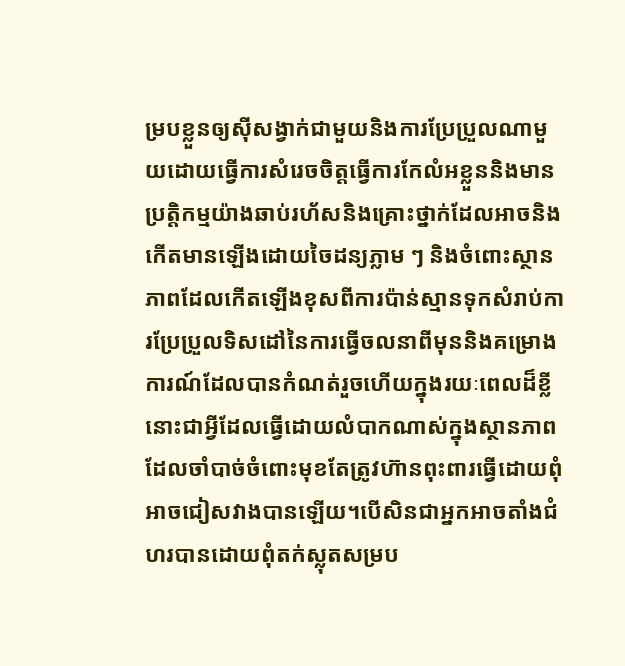ម្របខ្លួនឲ្យស៊ីសង្វាក់ជាមួយនិងការប្រែប្រួលណាមួយដោយធ្វើការសំរេចចិត្តធ្វើការកែលំអខ្លួននិងមានប្រត្តិកម្មយ៉ាងឆាប់រហ័សនិងគ្រោះថ្នាក់ដែលអាចនិងកើតមានឡើងដោយចៃដន្យភ្លាម ៗ និងចំពោះស្ថានភាពដែលកើតឡើងខុសពីការប៉ាន់ស្មានទុកសំរាប់ការប្រែប្រួលទិសដៅនៃការធ្វើចលនាពីមុននិងគម្រោងការណ៍ដែលបានកំណត់រួចហើយក្នុងរយៈពេលដ៏ខ្លីនោះជាអ្វីដែលធ្វើដោយលំបាកណាស់ក្នុងស្ថានភាពដែលចាំបាច់ចំពោះមុខតែត្រូវហ៊ានពុះពារធ្វើដោយពុំអាចជៀសវាងបានឡើយ។បើសិនជាអ្នកអាចតាំងជំហរបានដោយពុំតក់ស្លុតសម្រប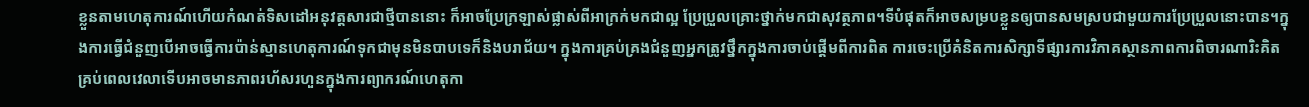ខ្លួនតាមហេតុការណ៍ហើយកំណត់ទិសដៅអនុវត្តសារជាថ្មីបាននោះ ក៏អាចប្រែក្រឡាស់ផ្លាស់ពីអាក្រក់មកជាល្អ ប្រែប្រួលគ្រោះថ្នាក់មកជាសុវត្ថភាព។ទីបំផុតក៏អាចសម្របខ្លួនឲ្យបានសមស្របជាមួយការប្រែប្រួលនោះបាន។ក្នុងការធ្វើជំនួញបើអាចធ្វើការប៉ាន់ស្មានហេតុការណ៍ទុកជាមុនមិនបាបទេក៏និងបរាជ័យ។ ក្នុងការគ្រប់គ្រងជំនួញអ្នកត្រូវថ្នឹកក្នុងការចាប់ផ្តើមពីការពិត ការចេះប្រើគំនិតការសិក្សាទីផ្សារការវិភាគស្ថានភាពការពិចារណារិះគិតគ្រប់ពេលវេលាទើបអាចមានភាពរហ័សរហួនក្នុងការព្យាករណ៍ហេតុកា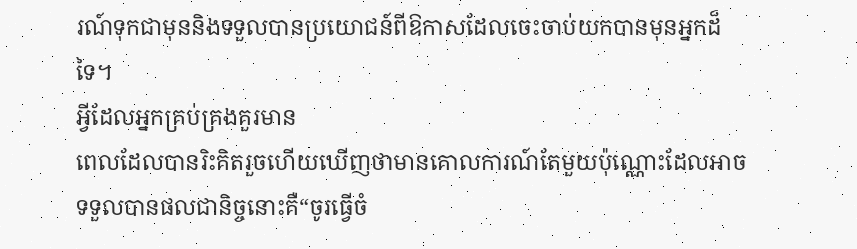រណ៍ទុកជាមុននិងទទួលបានប្រយោជន៍ពីឱកាសដែលចេះចាប់យកបានមុនអ្នកដ៏ទៃ។
អ្វីដែលអ្នកគ្រប់គ្រងគួរមាន
ពេលដែលបានរិះគិតរួចហើយឃើញថាមានគោលការណ៍តែមួយប៉ុណ្ណោះដែលអាចទទួលបានផលជានិច្ចនោះគឺ“ចូរធ្វើចំ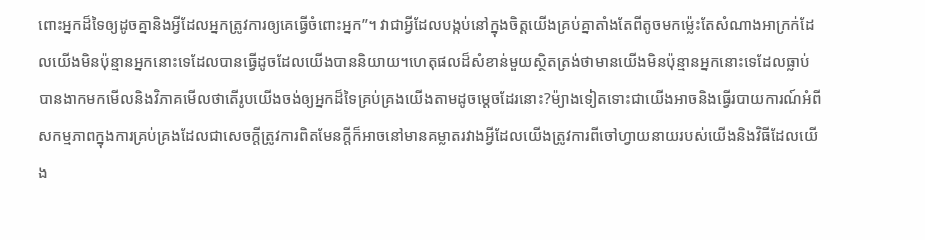ពោះអ្នកដ៏ទៃឲ្យដូចគ្នានិងអ្វីដែលអ្នកត្រូវការឲ្យគេធ្វើចំពោះអ្នក”។ វាជាអ្វីដែលបង្កប់នៅក្នុងចិត្តយើងគ្រប់គ្នាតាំងតែពីតូចមកម្ល៉េះតែសំណាងអាក្រក់ដែលយើងមិនប៉ុន្មានអ្នកនោះទេដែលបានធ្វើដូចដែលយើងបាននិយាយ។ហេតុផលដ៏សំខាន់មួយស្ថិតត្រង់ថាមានយើងមិនប៉ុន្មានអ្នកនោះទេដែលធ្លាប់បានងាកមកមើលនិងវិភាគមើលថាតើរូបយើងចង់ឲ្យអ្នកដ៏ទៃគ្រប់គ្រងយើងតាមដូចម្តេចដែរនោះ?ម៉្យាងទៀតទោះជាយើងអាចនិងធ្វើរបាយការណ៍អំពីសកម្មភាពក្នុងការគ្រប់គ្រងដែលជាសេចក្តីត្រូវការពិតមែនក្តីក៏អាចនៅមានគម្លាតរវាងអ្វីដែលយើងត្រូវការពីចៅហ្វាយនាយរបស់យើងនិងវិធីដែលយើង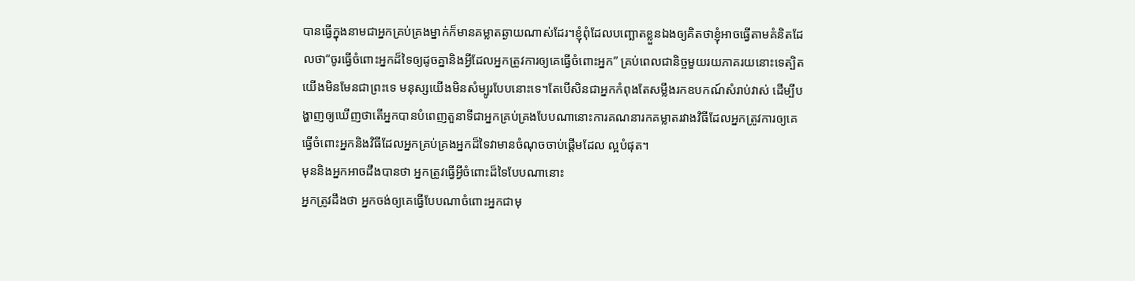បានធ្វើក្នុងនាមជាអ្នកគ្រប់គ្រងម្នាក់ក៏មានគម្លាតឆ្ងាយណាស់ដែរ។ខ្ញុំពុំដែលបញ្ឆោតខ្លួនឯងឲ្យគិតថាខ្ញុំអាចធ្វើតាមគំនិតដែលថា“ចូរធ្វើចំពោះអ្នកដ៏ទៃឲ្យដូចគ្នានិងអ្វីដែលអ្នកត្រូវការឲ្យគេធ្វើចំពោះអ្នក” គ្រប់ពេលជានិច្ចមួយរយភាគរយនោះទេត្បិតយើងមិនមែនជាព្រះទេ មនុស្សយើងមិនសំម្បូរបែបនោះទេ។តែបើសិនជាអ្នកកំពុងតែសម្លឹងរកឧបកណ៍សំរាប់វាស់ ដើម្បីបង្ហាញឲ្យឃើញថាតើអ្នកបានបំពេញតួនាទីជាអ្នកគ្រប់គ្រងបែបណានោះការគណនារកគម្លាតរវាងវិធីដែលអ្នកត្រូវការឲ្យគេធ្វើចំពោះអ្នកនិងវិធីដែលអ្នកគ្រប់គ្រងអ្នកដ៏ទៃវាមានចំណុចចាប់ផ្តើមដែល ល្អបំផុត។
មុននិងអ្នកអាចដឹងបានថា អ្នកត្រូវធ្វើអ្វីចំពោះដ៏ទៃបែបណានោះ
អ្នកត្រូវដឹងថា អ្នកចង់ឲ្យគេធ្វើបែបណាចំពោះអ្នកជាមុ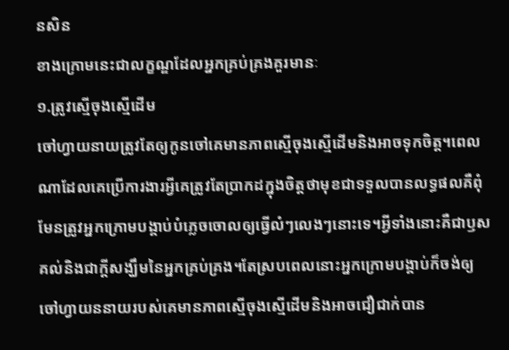នសិន
ខាងក្រោមនេះជាលក្ខណ្ឌដែលអ្នកគ្រប់គ្រងគួរមានៈ
១.ត្រូវស្មើចុងស្មើដើម
ចៅហ្វាយនាយត្រូវតែឲ្យកូនចៅគេមានភាពស្មើចុងស្មើដើមនិងអាចទុកចិត្ត។ពេលណាដែលគេប្រើការងារអ្វីគេត្រូវតែប្រាកដក្នុងចិត្តថាមុខជាទទួលបានលទ្ធផលគឺពុំមែនត្រូវអ្នកក្រោមបង្គាប់បំភ្លេចចោលឲ្យធ្វើលំៗលេងៗនោះទេ។អ្វីទាំងនោះគឺជាឫសគល់និងជាក្តីសង្ឃឹមនៃអ្នកគ្រប់គ្រង។តែស្របពេលនោះអ្នកក្រោមបង្គាប់ក៏ចង់ឲ្យចៅហ្វាយននាយរបស់គេមានភាពស្មើចុងស្មើដើមនិងអាចជឿជាក់បាន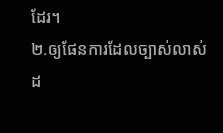ដែរ។
២.ឲ្យផែនការដែលច្បាស់លាស់ដ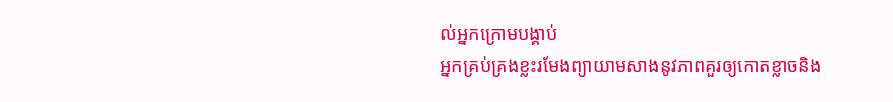ល់អ្នកក្រោមបង្គាប់
អ្នកគ្រប់គ្រងខ្លះរមែងព្យាយាមសាងនូវភាពគួរឲ្យកោតខ្លាចនិង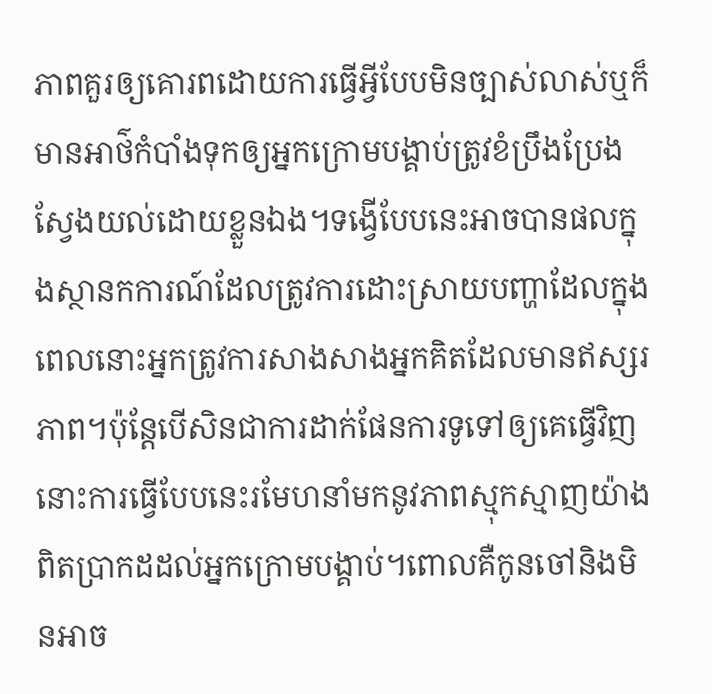ភាពគួរឲ្យគោរពដោយការធ្វើអ្វីបែបមិនច្បាស់លាស់ឬក៏មានអាថ៌កំបាំងទុកឲ្យអ្នកក្រោមបង្គាប់ត្រូវខំប្រឹងប្រែងស្វែងយល់ដោយខ្លួនឯង។ទង្វើបែបនេះអាចបានផលក្នុងស្ថានកការណ៍ដែលត្រូវការដោះស្រាយបញ្ហាដែលក្នុងពេលនោះអ្នកត្រូវការសាងសាងអ្នកគិតដែលមានឥស្សរភាព។ប៉ុន្តែបើសិនជាការដាក់ផែនការទូទៅឲ្យគេធ្វើវិញនោះការធ្វើបែបនេះរមែហនាំមកនូវភាពស្មុកស្មាញយ៉ាងពិតប្រាកដដល់អ្នកក្រោមបង្គាប់។ពោលគឺកូនចៅនិងមិនអាច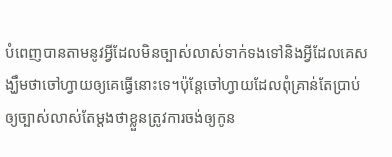បំពេញបានតាមនូវអ្វីដែលមិនច្បាស់លាស់ទាក់ទងទៅនិងអ្វីដែលគេសង្ឃឹមថាចៅហ្វាយឲ្យគេធ្វើនោះទេ។ប៉ុន្តែចៅហ្វាយដែលពុំគ្រាន់តែប្រាប់ឲ្យច្បាស់លាស់តែម្តងថាខ្លួនត្រូវការចង់ឲ្យកូន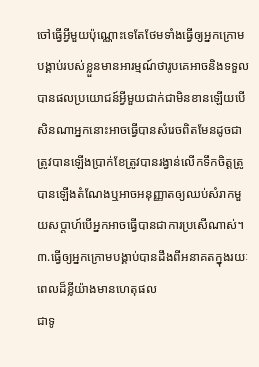ចៅធ្វើអ្វីមួយប៉ុណ្ណោះទេតែថែមទាំងធ្វើឲ្យអ្នកក្រោមបង្គាប់របស់ខ្លួនមានអារម្មណ៍ថារូបគេអាចនិងទទួលបានផលប្រយោជន៍អ្វីមួយជាក់ជាមិនខានឡើយបើសិនណាអ្នកនោះអាចធ្វើបានសំរេចពិតមែនដូចជាត្រូវបានឡើងប្រាក់ខែត្រូវបានរង្វាន់លើកទឹកចិត្តត្រូបានឡើងតំណែងឬអាចអនុញ្ញាតឲ្យឈប់សំរាកមួយសប្តាហ៍បើអ្នកអាចធ្វើបានជាការប្រសើណាស់។
៣.ធ្វើឲ្យអ្នកក្រោមបង្គាប់បានដឹងពីអនាគតក្នុងរយៈពេលដ៏ខ្លីយ៉ាងមានហេតុផល
ជាទូ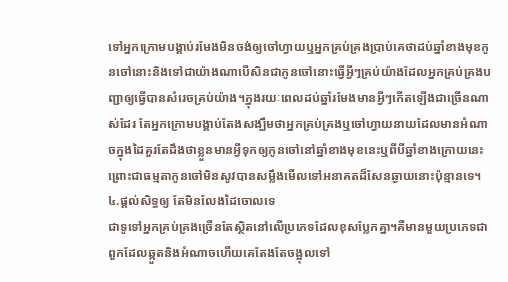ទៅអ្នកក្រោមបង្គាប់រមែងមិនចង់ឲ្យចៅហ្វាយឬអ្នកគ្រប់គ្រងប្រាប់គេថាដប់ឆ្នាំខាងមុខកូនចៅនោះនិងទៅជាយ៉ាងណាបើសិនជាកូនចៅនោះធ្វើអ្វីៗគ្រប់យ៉ាងដែលអ្នកគ្រប់គ្រងបញ្ជាឲ្យធ្វើបានសំរេចគ្រប់យ៉ាង។ក្នុងរយៈពេលដប់ឆ្នាំរមែងមានអ្វីៗកើតឡើងជាច្រើនណាស់ដែរ តែអ្នកក្រោមបង្គាប់តែងសង្ឃឹមថាអ្នកគ្រប់គ្រងឬចៅហ្វាយនាយដែលមានអំណាចក្នុងដៃគួរតែដឹងថាខ្លួនមានអ្វីទុកឲ្យកូនចៅនៅឆ្នាំខាងមុខនេះឬពីបីឆ្នាំខាងក្រោយនេះព្រោះជាធម្មតាកូនចៅមិនសូវបានសម្លឹងមើលទៅអនាគតដ៏សែនឆ្ងាយនោះប៉ុន្មានទេ។
៤.ផ្តល់សិទ្ធឲ្យ តែមិនលែងដៃចោលទេ
ជាទូទៅអ្នកគ្រប់គ្រងច្រើនតែស្ថិតនៅលើប្រភេទដែលខុសប្លែកគ្នា។គឺមានមួយប្រភេទជាពួកដែលឆ្កួតនិងអំណាចហើយគេតែងតែចង្អុលទៅ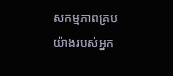សកម្មភាពគ្របយ៉ាងរបស់អ្នក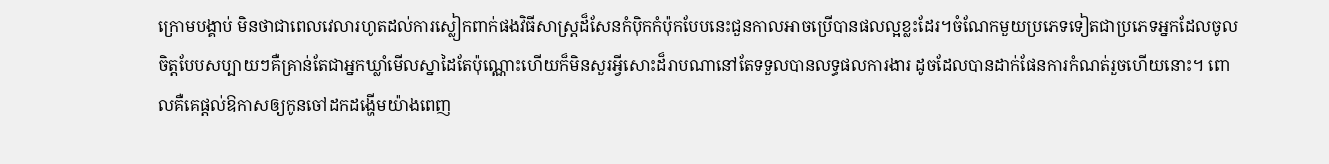ក្រោមបង្គាប់ មិនថាជាពេលវេលារហូតដល់ការស្លៀកពាក់ផងវិធីសាស្រ្តដ៏សែនកំប៉ិកកំប៉ុកបែបនេះជួនកាលអាចប្រើបានផលល្អខ្លះដែរ។ចំណែកមួយប្រភេទទៀតជាប្រភេទអ្នកដែលចូលចិត្តបែបសប្បាយៗគឺគ្រាន់តែជាអ្នកឃ្លាំមើលស្នាដៃតែប៉ុណ្ណោះហើយក៏មិនសួរអ្វីសោះដ៏រាបណានៅតែទទួលបានលទ្ធផលការងារ ដូចដែលបានដាក់ផែនការកំណត់រួចហើយនោះ។ ពោលគឺគេផ្តល់ឱកាសឲ្យកូនចៅដកដង្ហើមយ៉ាងពេញ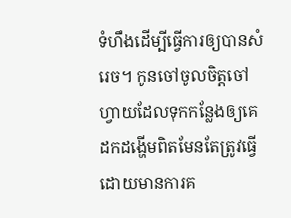ទំហឹងដើម្បីធ្វើការឲ្យបានសំរេច។ កូនចៅចូលចិត្តចៅហ្វាយដែលទុកកន្លែងឲ្យគេដកដង្ហើមពិតមែនតែត្រូវធ្វើដោយមានការគ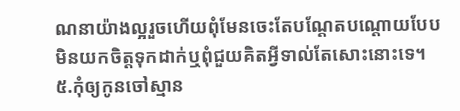ណនាយ៉ាងល្អរួចហើយពុំមែនចេះតែបណ្តែតបណ្តោយបែបមិនយកចិត្តទុកដាក់ឬពុំជួយគិតអ្វីទាល់តែសោះនោះទេ។
៥.កុំឲ្យកូនចៅស្មាន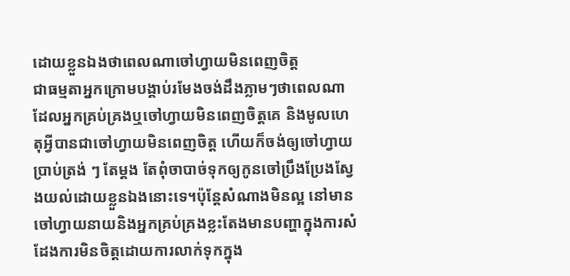ដោយខ្លួនឯងថាពេលណាចៅហ្វាយមិនពេញចិត្ត
ជាធម្មតាអ្នកក្រោមបង្គាប់រមែងចង់ដឹងភ្លាមៗថាពេលណាដែលអ្នកគ្រប់គ្រងឬចៅហ្វាយមិនពេញចិត្តគេ និងមូលហេតុអ្វីបានជាចៅហ្វាយមិនពេញចិត្ត ហើយក៏ចង់ឲ្យចៅហ្វាយប្រាប់ត្រង់ ៗ តែម្តង តែពុំចាបាច់ទុកឲ្យកូនចៅប្រឹងប្រែងស្វែងយល់ដោយខ្លួនឯងនោះទេ។ប៉ុន្តែសំណាងមិនល្អ នៅមានចៅហ្វាយនាយនិងអ្នកគ្រប់គ្រងខ្លះតែងមានបញ្ហាក្នុងការសំដែងការមិនចិត្តដោយការលាក់ទុកក្នុង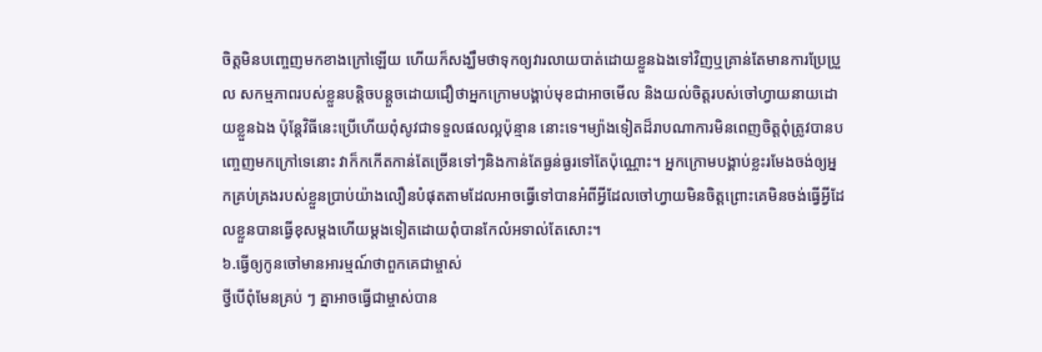ចិត្តមិនបញ្ចេញមកខាងក្រៅឡើយ ហើយក៏សង្ឃឹមថាទុកឲ្យវារលាយបាត់ដោយខ្លួនឯងទៅវិញឬគ្រាន់តែមានការប្រែប្រួល សកម្មភាពរបស់ខ្លួនបន្តិចបន្តួចដោយជឿថាអ្នកក្រោមបង្គាប់មុខជាអាចមើល និងយល់ចិត្តរបស់ចៅហ្វាយនាយដោយខ្លួនឯង ប៉ុន្តែវិធីនេះប្រើហើយពុំសូវជាទទួលផលល្អប៉ុន្មាន នោះទេ។ម្យ៉ាងទៀតដ៏រាបណាការមិនពេញចិត្តពុំត្រូវបានបញ្ចេញមកក្រៅទេនោះ វាក៏កកើតកាន់តែច្រើនទៅៗនិងកាន់តែធ្ងន់ធ្ងរទៅតែប៉ុណ្ណោះ។ អ្នកក្រោមបង្គាប់ខ្លះរមែងចង់ឲ្យអ្នកគ្រប់គ្រងរបស់ខ្លួនប្រាប់យ៉ាងលឿនបំផុតតាមដែលអាចធ្វើទៅបានអំពីអ្វីដែលចៅហ្វាយមិនចិត្តព្រោះគេមិនចង់ធ្វើអ្វីដែលខ្លួនបានធ្វើខុសម្តងហើយម្តងទៀតដោយពុំបានកែលំអទាល់តែសោះ។
៦.ធ្វើឲ្យកូនចៅមានអារម្មណ៍ថាពួកគេជាម្ចាស់
ថ្វីបើពុំមែនគ្រប់ ៗ គ្នាអាចធ្វើជាម្ចាស់បាន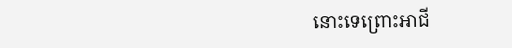នោះទេព្រោះអាជី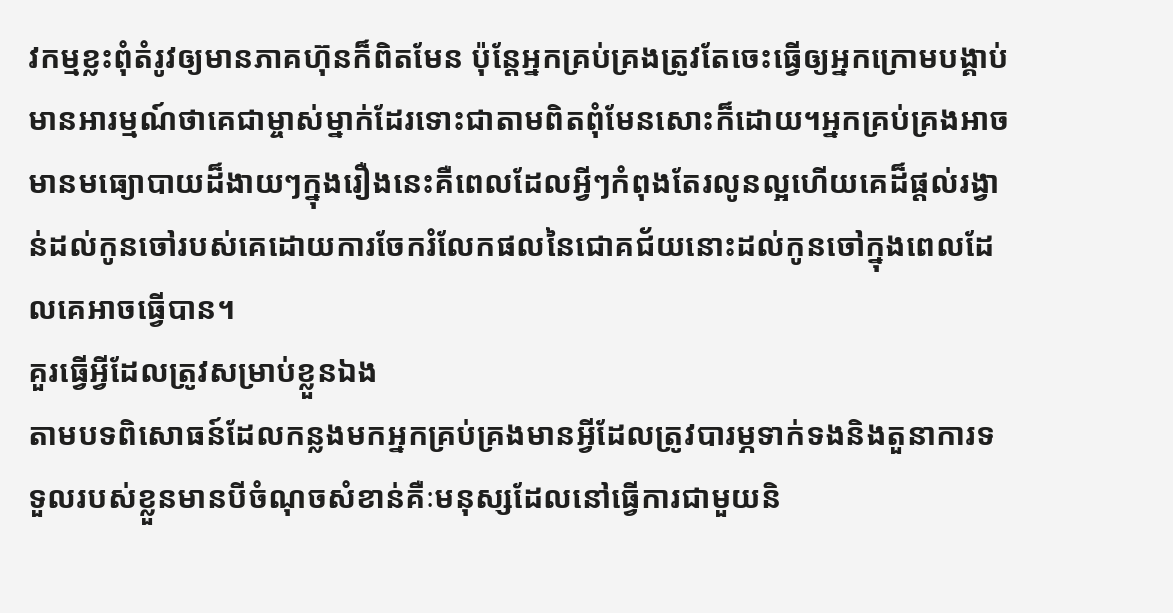វកម្មខ្លះពុំតំរូវឲ្យមានភាគហ៊ុនក៏ពិតមែន ប៉ុន្តែអ្នកគ្រប់គ្រងត្រូវតែចេះធ្វើឲ្យអ្នកក្រោមបង្គាប់មានអារម្មណ៍ថាគេជាម្ចាស់ម្នាក់ដែរទោះជាតាមពិតពុំមែនសោះក៏ដោយ។អ្នកគ្រប់គ្រងអាចមានមធ្យោបាយដ៏ងាយៗក្នុងរឿងនេះគឺពេលដែលអ្វីៗកំពុងតែរលូនល្អហើយគេដ៏ផ្តល់រង្វាន់ដល់កូនចៅរបស់គេដោយការចែករំលែកផលនៃជោគជ័យនោះដល់កូនចៅក្នុងពេលដែលគេអាចធ្វើបាន។
គួរធ្វើអ្វីដែលត្រូវសម្រាប់ខ្លួនឯង
តាមបទពិសោធន៍ដែលកន្លងមកអ្នកគ្រប់គ្រងមានអ្វីដែលត្រូវបារម្ភទាក់ទងនិងតួនាការទទួលរបស់ខ្លួនមានបីចំណុចសំខាន់គឺៈមនុស្សដែលនៅធ្វើការជាមួយនិ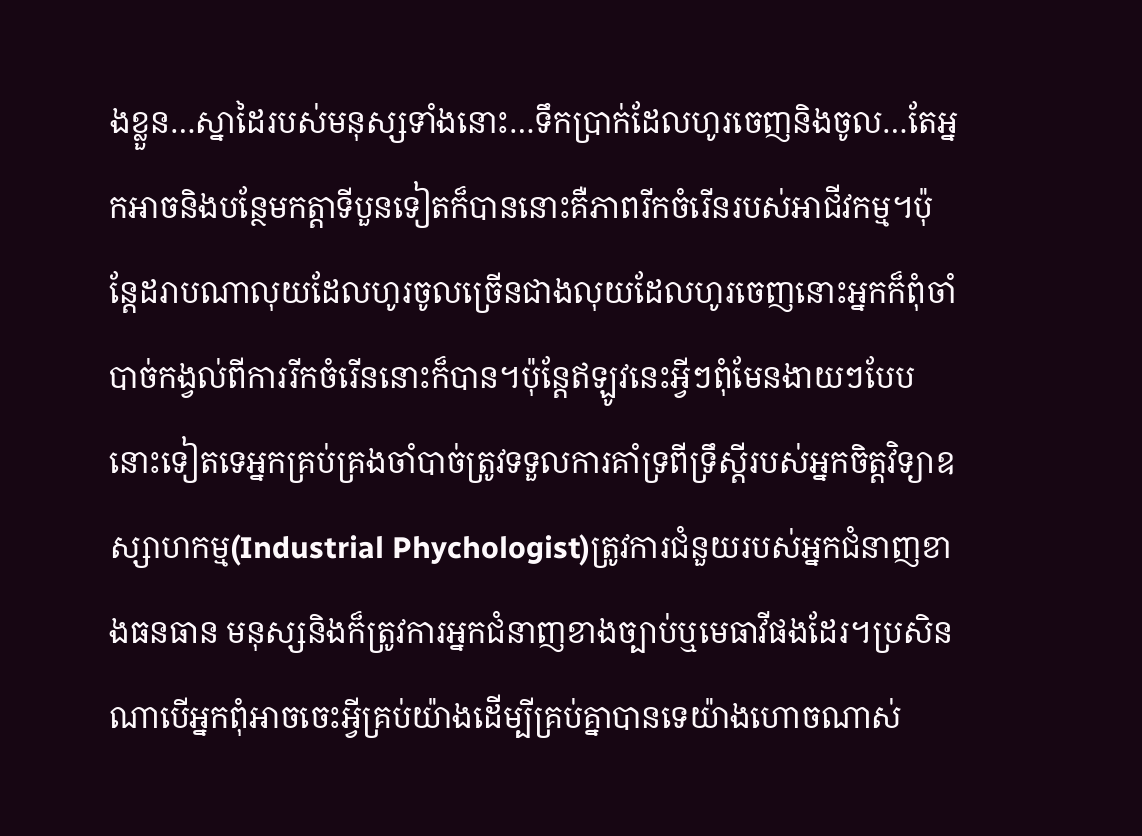ងខ្លួន…ស្នាដៃរបស់មនុស្សទាំងនោះ…ទឹកប្រាក់ដែលហូរចេញនិងចូល…តែអ្នកអាចនិងបន្ថែមកត្តាទីបួនទៀតក៏បាននោះគឺភាពរីកចំរើនរបស់អាជីវកម្ម។ប៉ុន្តែដរាបណាលុយដែលហូរចូលច្រើនជាងលុយដែលហូរចេញនោះអ្នកក៏ពុំចាំបាច់កង្វល់ពីការរីកចំរើននោះក៏បាន។ប៉ុន្តែឥឡូវនេះអ្វីៗពុំមែនងាយៗបែបនោះទៀតទេអ្នកគ្រប់គ្រងចាំបាច់ត្រូវទទួលការគាំទ្រពីទ្រឹស្តីរបស់អ្នកចិត្តវិទ្យាឧស្សាហកម្ម(Industrial Phychologist)ត្រូវការជំនួយរបស់អ្នកជំនាញខាងធនធាន មនុស្សនិងក៏ត្រូវការអ្នកជំនាញខាងច្បាប់ឬមេធាវីផងដែរ។ប្រសិនណាបើអ្នកពុំអាចចេះអ្វីគ្រប់យ៉ាងដើម្បីគ្រប់គ្នាបានទេយ៉ាងហោចណាស់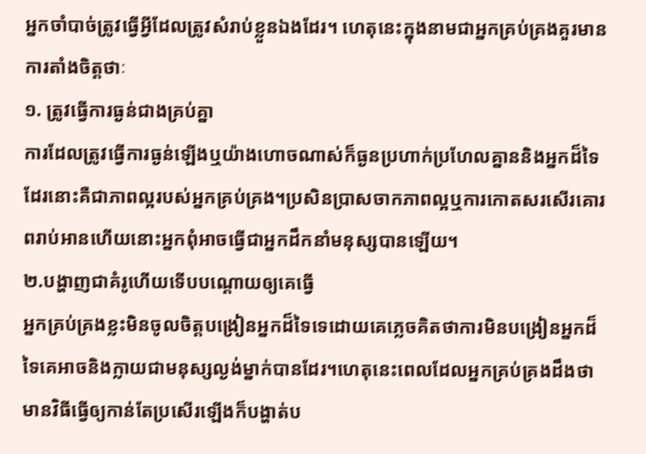អ្នកចាំបាច់ត្រូវធ្វើអ្វីដែលត្រូវសំរាប់ខ្លួនឯងដែរ។ ហេតុនេះក្នុងនាមជាអ្នកគ្រប់គ្រងគួរមានការតាំងចិត្តថាៈ
១. ត្រូវធ្វើការធ្ងន់ជាងគ្រប់គ្នា
ការដែលត្រូវធ្វើការធ្ងន់ឡើងឬយ៉ាងហោចណាស់ក៏ធ្ងនប្រហាក់ប្រហែលគ្នាននិងអ្នកដ៏ទៃដែរនោះគឺជាភាពល្អរបស់អ្នកគ្រប់គ្រង។ប្រសិនប្រាសចាកភាពល្អឬការកោតសរសើរគោរពរាប់អានហើយនោះអ្នកពុំអាចធ្វើជាអ្នកដឹកនាំមនុស្សបានឡើយ។
២.បង្ហាញជាគំរូហើយទើបបណ្តោយឲ្យគេធ្វើ
អ្នកគ្រប់គ្រងខ្លះមិនចូលចិត្តបង្រៀនអ្នកដ៏ទៃទេដោយគេភ្លេចគិតថាការមិនបង្រៀនអ្នកដ៏ទៃគេអាចនិងក្លាយជាមនុស្សល្ងង់ម្នាក់បានដែរ។ហេតុនេះពេលដែលអ្នកគ្រប់គ្រងដឹងថាមានវិធីធ្វើឲ្យកាន់តែប្រសើរឡើងក៏បង្ហាត់ប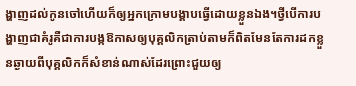ង្ហាញដល់កូនចៅហើយក៏ឲ្យអ្នកក្រោមបង្គាបធ្វើដោយខ្លួនឯង។ថ្វីបើការបង្ហាញជាគំរូគឺជាការបង្កឱកាសឲ្យបុគ្គលិកត្រាប់តាមក៏ពិតមែនតែការដកខ្លួនឆ្ងាយពីបុគ្គលិកក៏សំខាន់ណាស់ដែរព្រោះជួយឲ្យ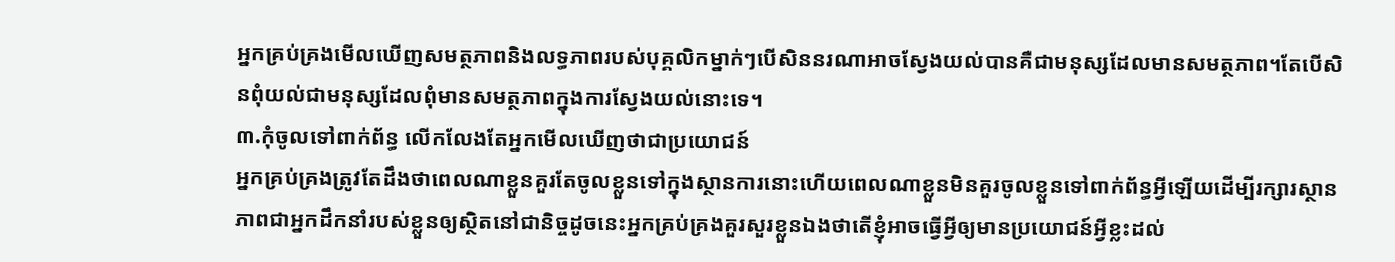អ្នកគ្រប់គ្រងមើលឃើញសមត្ថភាពនិងលទ្ធភាពរបស់បុគ្គលិកម្នាក់ៗបើសិននរណាអាចស្វែងយល់បានគឺជាមនុស្សដែលមានសមត្ថភាព។តែបើសិនពុំយល់ជាមនុស្សដែលពុំមានសមត្ថភាពក្នុងការស្វែងយល់នោះទេ។
៣.កុំចូលទៅពាក់ព័ន្ធ លើកលែងតែអ្នកមើលឃើញថាជាប្រយោជន៍
អ្នកគ្រប់គ្រងត្រូវតែដឹងថាពេលណាខ្លួនគួរតែចូលខ្លួនទៅក្នុងស្ថានការនោះហើយពេលណាខ្លួនមិនគួរចូលខ្លួនទៅពាក់ព័ន្ធអ្វីឡើយដើម្បីរក្សារស្ថានភាពជាអ្នកដឹកនាំរបស់ខ្លួនឲ្យស្ថិតនៅជានិច្ចដូចនេះអ្នកគ្រប់គ្រងគួរសួរខ្លួនឯងថាតើខ្ញុំអាចធ្វើអ្វីឲ្យមានប្រយោជន៍អ្វីខ្លះដល់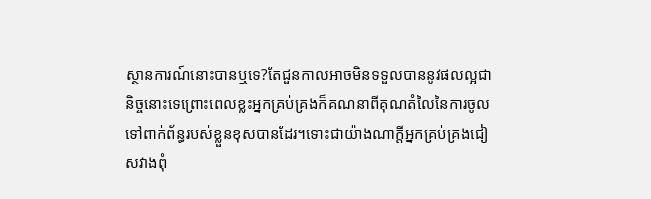ស្ថានការណ៍នោះបានឬទេ?តែជួនកាលអាចមិនទទួលបាននូវផលល្អជានិច្ចនោះទេព្រោះពេលខ្លះអ្នកគ្រប់គ្រងក៏គណនាពីគុណតំលៃនៃការចូលទៅពាក់ព័ន្ធរបស់ខ្លួនខុសបានដែរ។ទោះជាយ៉ាងណាក្តីអ្នកគ្រប់គ្រងជៀសវាងពុំ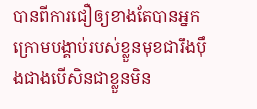បានពីការជឿឲ្យខាងតែបានអ្នកក្រោមបង្គាប់របស់ខ្លួនមុខជារឹងប៉ឹងជាងបើសិនជាខ្លួនមិន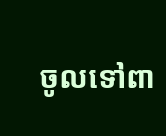ចូលទៅពា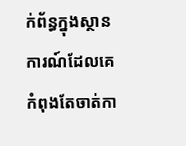ក់ព័ន្ធក្នុងស្ថានការណ៍ដែលគេកំពុងតែចាត់កា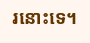រនោះទេ។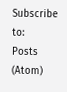Subscribe to:
Posts (Atom)